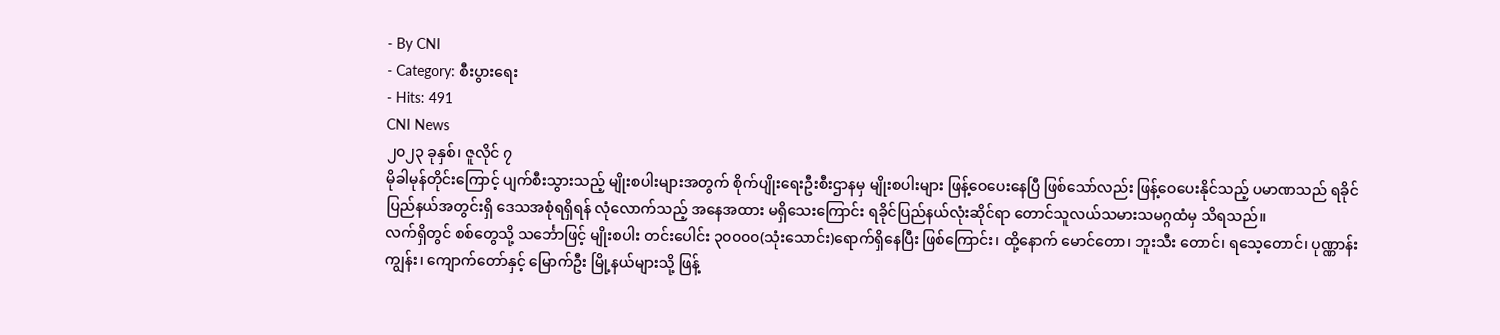- By CNI
- Category: စီးပွားရေး
- Hits: 491
CNI News
၂၀၂၃ ခုနှစ်၊ ဇူလိုင် ၇
မိုခါမုန်တိုင်းကြောင့် ပျက်စီးသွားသည့် မျိုးစပါးများအတွက် စိုက်ပျိုးရေးဦးစီးဌာနမှ မျိုးစပါးများ ဖြန့်ဝေပေးနေပြီ ဖြစ်သော်လည်း ဖြန့်ဝေပေးနိုင်သည့် ပမာဏသည် ရခိုင်ပြည်နယ်အတွင်းရှိ ဒေသအစုံရရှိရန် လုံလောက်သည့် အနေအထား မရှိသေးကြောင်း ရခိုင်ပြည်နယ်လုံးဆိုင်ရာ တောင်သူလယ်သမားသမဂ္ဂထံမှ သိရသည်။
လက်ရှိတွင် စစ်တွေသို့ သင်္ဘောဖြင့် မျိုးစပါး တင်းပေါင်း ၃၀၀၀၀(သုံးသောင်း)ရောက်ရှိနေပြီး ဖြစ်ကြောင်း၊ ထို့နောက် မောင်တော၊ ဘူးသီး တောင်၊ ရသေ့တောင်၊ ပုဏ္ဏာန်းကျွန်း၊ ကျောက်တော်နှင့် မြောက်ဦး မြို့နယ်များသို့ ဖြန့်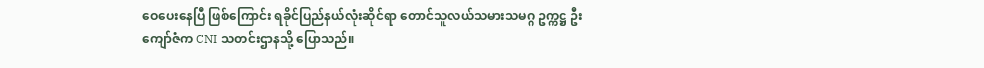ဝေပေးနေပြီ ဖြစ်ကြောင်း ရခိုင်ပြည်နယ်လုံးဆိုင်ရာ တောင်သူလယ်သမားသမဂ္ဂ ဥက္ကဋ္ဌ ဦးကျော်ဇံက CNI သတင်းဌာနသို့ ပြောသည်။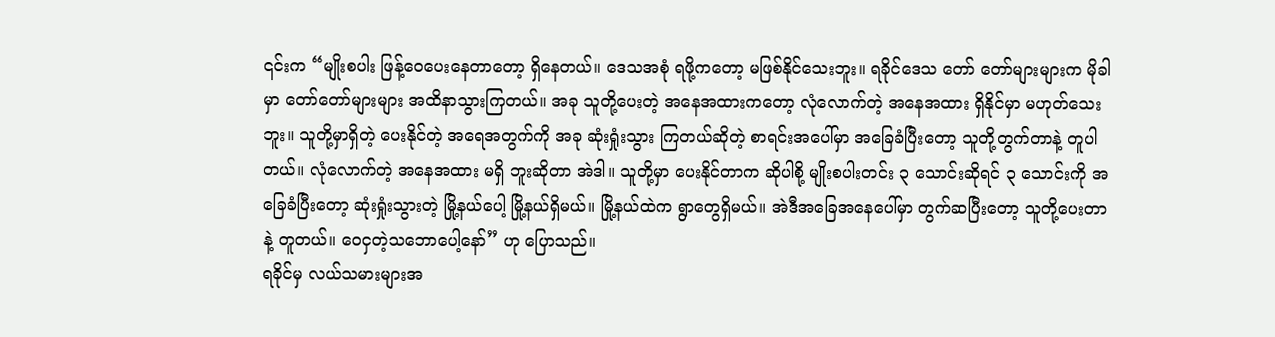၎င်းက “မျိုးစပါး ဖြန့်ဝေပေးနေတာတော့ ရှိနေတယ်။ ဒေသအစုံ ရဖို့ကတော့ မဖြစ်နိုင်သေးဘူး။ ရခိုင်ဒေသ တော် တော်များများက မိုခါမှာ တော်တော်များများ အထိနာသွားကြတယ်။ အခု သူတို့ပေးတဲ့ အနေအထားကတော့ လုံလောက်တဲ့ အနေအထား ရှိနိုင်မှာ မဟုတ်သေးဘူး။ သူတို့မှာရှိတဲ့ ပေးနိုင်တဲ့ အရေအတွက်ကို အခု ဆုံးရှုံးသွား ကြတယ်ဆိုတဲ့ စာရင်းအပေါ်မှာ အခြေခံပြီးတော့ သူတို့တွက်တာနဲ့ တူပါတယ်။ လုံလောက်တဲ့ အနေအထား မရှိ ဘူးဆိုတာ အဲဒါ။ သူတို့မှာ ပေးနိုင်တာက ဆိုပါစို့ မျိုးစပါးတင်း ၃ သောင်းဆိုရင် ၃ သောင်းကို အခြေခံပြီးတော့ ဆုံးရှုံးသွားတဲ့ မြို့နယ်ပေါ့ မြို့နယ်ရှိမယ်။ မြို့နယ်ထဲက ရွာတွေရှိမယ်။ အဲဒီအခြေအနေပေါ်မှာ တွက်ဆပြီးတော့ သူတို့ပေးတာနဲ့ တူတယ်။ ဝေငှတဲ့သဘောပေါ့နော်” ဟု ပြောသည်။
ရခိုင်မှ လယ်သမားများအ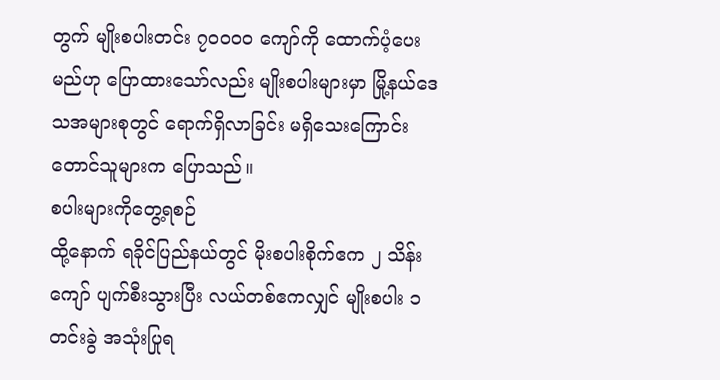တွက် မျိုးစပါးတင်း ၇၀၀၀၀ ကျော်ကို ထောက်ပံ့ပေးမည်ဟု ပြောထားသော်လည်း မျိုးစပါးများမှာ မြို့နယ်ဒေသအများစုတွင် ရောက်ရှိလာခြင်း မရှိသေးကြောင်း တောင်သူများက ပြောသည်။
စပါးများကိုတွေ့ရစဉ်
ထို့နောက် ရခိုင်ပြည်နယ်တွင် မိုးစပါးစိုက်ဧက ၂ သိန်းကျော် ပျက်စီးသွားပြီး လယ်တစ်ဧကလျှင် မျိုးစပါး ၁ တင်းခွဲ အသုံးပြုရ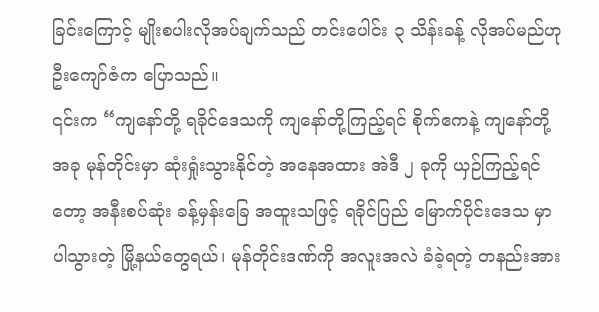ခြင်းကြောင့် မျိုးစပါးလိုအပ်ချက်သည် တင်းပေါင်း ၃ သိန်းခန့် လိုအပ်မည်ဟု ဦးကျော်ဇံက ပြောသည်။
၎င်းက “ကျနော်တို့ ရခိုင်ဒေသကို ကျနော်တို့ကြည့်ရင် စိုက်ဧကနဲ့ ကျနော်တို့ အခု မုန်တိုင်းမှာ ဆုံးရှုံးသွားနိုင်တဲ့ အနေအထား အဲဒီ ၂ ခုကို ယှဉ်ကြည့်ရင်တော့ အနီးစပ်ဆုံး ခန့်မှန်းခြေ အထူးသဖြင့် ရခိုင်ပြည် မြောက်ပိုင်းဒေသ မှာ ပါသွားတဲ့ မြို့နယ်တွေရယ်၊ မုန်တိုင်းဒဏ်ကို အလူးအလဲ ခံခဲ့ရတဲ့ တနည်းအား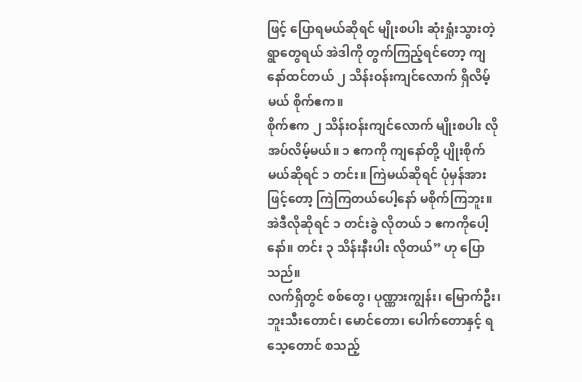ဖြင့် ပြောရမယ်ဆိုရင် မျိုးစပါး ဆုံးရှုံးသွားတဲ့ ရွာတွေရယ် အဲဒါကို တွက်ကြည့်ရင်တော့ ကျနော်ထင်တယ် ၂ သိန်းဝန်းကျင်လောက် ရှိလိမ့်မယ် စိုက်ဧက။
စိုက်ဧက ၂ သိန်းဝန်းကျင်လောက် မျိုးစပါး လိုအပ်လိမ့်မယ်။ ၁ ဧကကို ကျနော်တို့ ပျိုးစိုက်မယ်ဆိုရင် ၁ တင်း။ ကြဲမယ်ဆိုရင် ပုံမှန်အားဖြင့်တော့ ကြဲကြတယ်ပေါ့နော် မစိုက်ကြဘူး။ အဲဒီလိုဆိုရင် ၁ တင်းခွဲ လိုတယ် ၁ ဧကကိုပေါ့နော်။ တင်း ၃ သိန်းနီးပါး လိုတယ်” ဟု ပြောသည်။
လက်ရှိတွင် စစ်တွေ၊ ပုဏ္ဏားကျွန်း၊ မြောက်ဦး၊ ဘူးသီးတောင်၊ မောင်တော၊ ပေါက်တောနှင့် ရသေ့တောင် စသည့်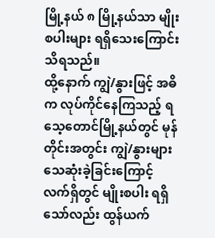မြို့နယ် ၈ မြို့နယ်သာ မျိုးစပါးများ ရရှိသေးကြောင်း သိရသည်။
ထို့နောက် ကျွဲ/နွားဖြင့် အဓိက လုပ်ကိုင်နေကြသည့် ရသေ့တောင်မြို့နယ်တွင် မုန်တိုင်းအတွင်း ကျွဲ/နွားများ သေဆုံးခဲ့ခြင်းကြောင့် လက်ရှိတွင် မျိုးစပါး ရရှိသော်လည်း ထွန်ယက်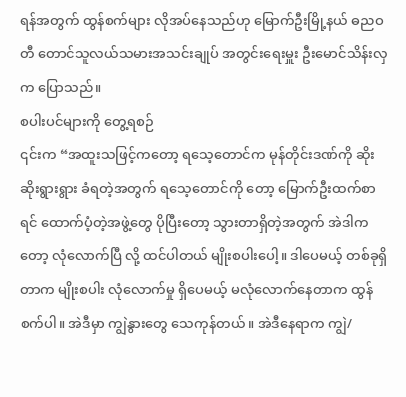ရန်အတွက် ထွန်စက်များ လိုအပ်နေသည်ဟု မြောက်ဦးမြို့နယ် ဓညဝတီ တောင်သူလယ်သမားအသင်းချုပ် အတွင်းရေးမှူး ဦးမောင်သိန်းလှက ပြောသည်။
စပါးပင်များကို တွေ့ရစဉ်
၎င်းက “အထူးသဖြင့်ကတော့ ရသေ့တောင်က မုန်တိုင်းဒဏ်ကို ဆိုးဆိုးရွားရွား ခံရတဲ့အတွက် ရသေ့တောင်ကို တော့ မြောက်ဦးထက်စာရင် ထောက်ပံ့တဲ့အဖွဲ့တွေ ပိုပြီးတော့ သွားတာရှိတဲ့အတွက် အဲဒါကတော့ လုံလောက်ပြီ လို့ ထင်ပါတယ် မျိုးစပါးပေါ့။ ဒါပေမယ့် တစ်ခုရှိတာက မျိုးစပါး လုံလောက်မှု ရှိပေမယ့် မလုံလောက်နေတာက ထွန်စက်ပါ။ အဲဒီမှာ ကျွဲနွားတွေ သေကုန်တယ်။ အဲဒီနေရာက ကျွဲ/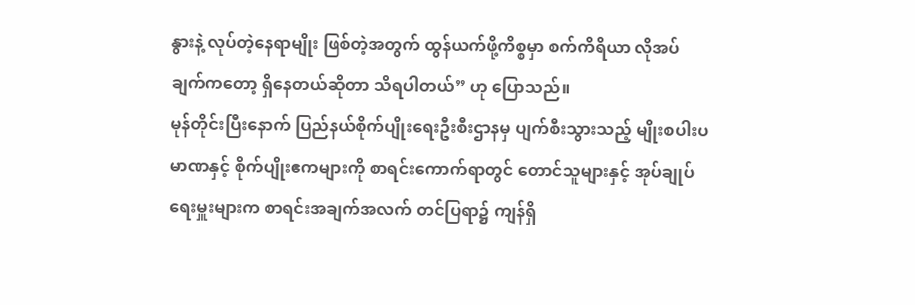နွားနဲ့ လုပ်တဲ့နေရာမျိုး ဖြစ်တဲ့အတွက် ထွန်ယက်ဖို့ကိစ္စမှာ စက်ကိရိယာ လိုအပ်ချက်ကတော့ ရှိနေတယ်ဆိုတာ သိရပါတယ်” ဟု ပြောသည်။
မုန်တိုင်းပြီးနောက် ပြည်နယ်စိုက်ပျိုးရေးဦးစီးဌာနမှ ပျက်စီးသွားသည့် မျိုးစပါးပမာဏနှင့် စိုက်ပျိုးဧကများကို စာရင်းကောက်ရာတွင် တောင်သူများနှင့် အုပ်ချုပ်ရေးမှူးများက စာရင်းအချက်အလက် တင်ပြရာ၌ ကျန်ရှိ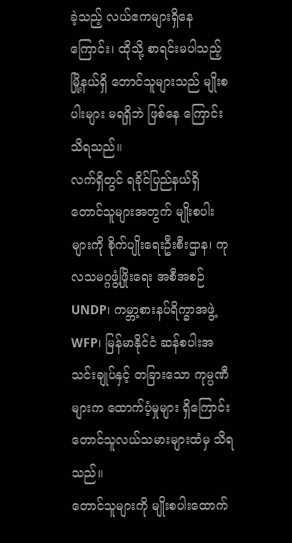ခဲ့သည့် လယ်ဧကများရှိနေကြောင်း၊ ထိုသို့ စာရင်းမပါသည့် မြို့နယ်ရှိ တောင်သူများသည် မျိုးစပါးများ မရရှိဘဲ ဖြစ်နေ ကြောင်း သိရသည်။
လက်ရှိတွင် ရခိုင်ပြည်နယ်ရှိ တောင်သူများအတွက် မျိုးစပါးများကို စိုက်ပျိုးရေးဦးစီးဌာန၊ ကုလသမဂ္ဂဖွံ့ဖြိုးရေး အစီအစဉ် UNDP၊ ကမ္ဘာ့စားနပ်ရိက္ခာအဖွဲ့ WFP၊ မြန်မာနိုင်ငံ ဆန်စပါးအသင်းချုပ်နှင့် တခြားသော ကုမ္ပဏီများက ထောက်ပံ့မှုများ ရှိကြောင်း တောင်သူလယ်သမားများထံမှ သိရသည်။
တောင်သူများကို မျိုးစပါးထောက်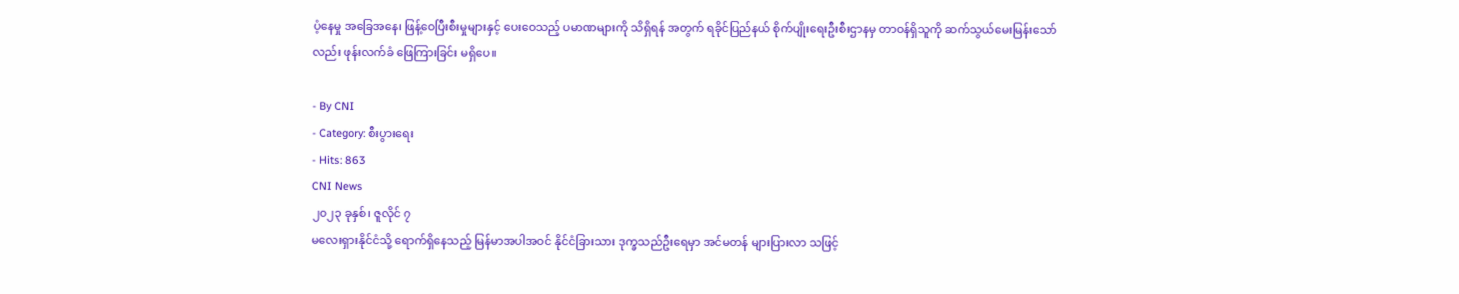ပံ့နေမှု အခြေအနေ၊ ဖြန့်ဝေပြီးစီးမှုများနှင့် ပေးဝေသည့် ပမာဏများကို သိရှိရန် အတွက် ရခိုင်ပြည်နယ် စိုက်ပျိုးရေးဦးစီးဌာနမှ တာဝန်ရှိသူကို ဆက်သွယ်မေးမြန်းသော်လည်း ဖုန်းလက်ခံ ဖြေကြားခြင်း မရှိပေ။

- By CNI
- Category: စီးပွားရေး
- Hits: 863
CNI News
၂၀၂၃ ခုနှစ်၊ ဇူလိုင် ၇
မလေးရှားနိုင်ငံသို့ ရောက်ရှိနေသည့် မြန်မာအပါအဝင် နိုင်ငံခြားသား ဒုက္ခသည်ဦးရေမှာ အင်မတန် များပြားလာ သဖြင့်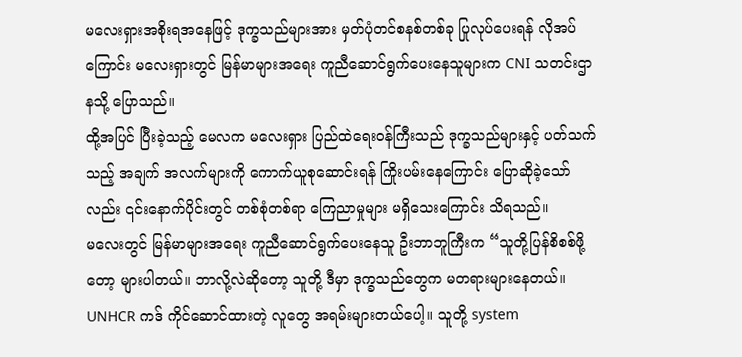မလေးရှားအစိုးရအနေဖြင့် ဒုက္ခသည်များအား မှတ်ပုံတင်စနစ်တစ်ခု ပြုလုပ်ပေးရန် လိုအပ်ကြောင်း မလေးရှားတွင် မြန်မာများအရေး ကူညီဆောင်ရွက်ပေးနေသူများက CNI သတင်းဌာနသို့ ပြောသည်။
ထို့အပြင် ပြီးခဲ့သည့် မေလက မလေးရှား ပြည်ထဲရေးဝန်ကြီးသည် ဒုက္ခသည်များနှင့် ပတ်သက်သည့် အချက် အလက်များကို ကောက်ယူစုဆောင်းရန် ကြိုးပမ်းနေကြောင်း ပြောဆိုခဲ့သော်လည်း ၎င်းနောက်ပိုင်းတွင် တစ်စုံတစ်ရာ ကြေညာမှုများ မရှိသေးကြောင်း သိရသည်။
မလေးတွင် မြန်မာများအရေး ကူညီဆောင်ရွက်ပေးနေသူ ဦးဘာဘူကြီးက “သူတို့ပြန်စိစစ်ဖို့တော့ များပါတယ်။ ဘာလို့လဲဆိုတော့ သူတို့ ဒီမှာ ဒုက္ခသည်တွေက မတရားများနေတယ်။ UNHCR ကဒ် ကိုင်ဆောင်ထားတဲ့ လူတွေ အရမ်းများတယ်ပေါ့။ သူတို့ system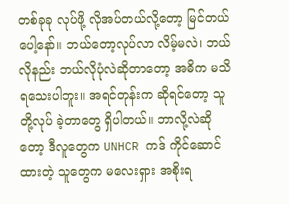တစ်ခုခု လုပ်ဖို့ လိုအပ်တယ်လို့တော့ မြင်တယ်ပေါ့နော်။ ဘယ်တော့လုပ်လာ လိမ့်မလဲ၊ ဘယ်လိုနည်း ဘယ်လိုပုံလဲဆိုတာတော့ အဓိက မသိရသေးပါဘူး။ အရင်တုန်းက ဆိုရင်တော့ သူတို့လုပ် ခဲ့တာတွေ ရှိပါတယ်။ ဘာလို့လဲဆိုတော့ ဒီလူတွေက UNHCR ကဒ် ကိုင်ဆောင်ထားတဲ့ သူတွေက မလေးရှား အစိုးရ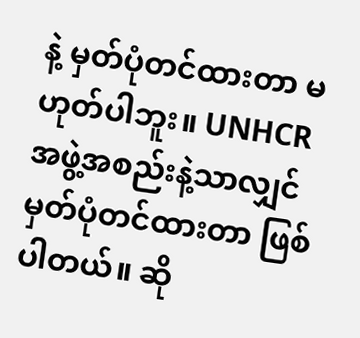နဲ့ မှတ်ပုံတင်ထားတာ မဟုတ်ပါဘူး။ UNHCR အဖွဲ့အစည်းနဲ့သာလျှင် မှတ်ပုံတင်ထားတာ ဖြစ်ပါတယ်။ ဆို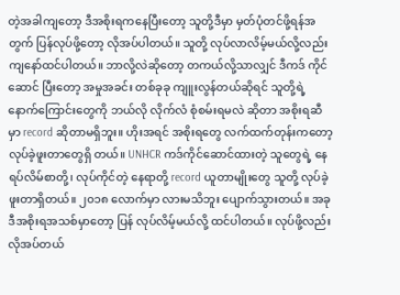တဲ့အခါကျတော့ ဒီအစိုးရကနေပြီးတော့ သူတို့ဒီမှာ မှတ်ပုံတင်ဖို့ရန်အတွက် ပြန်လုပ်ဖို့တော့ လိုအပ်ပါတယ်။ သူတို့ လုပ်လာလိမ့်မယ်လို့လည်း ကျနော်ထင်ပါတယ်။ ဘာလို့လဲဆိုတော့ တကယ်လို့သာလျှင် ဒီကဒ် ကိုင်ဆောင် ပြီးတော့ အမှုအခင်း တစ်ခုခု ကျူးလွန်တယ်ဆိုရင် သူတို့ရဲ့ နောက်ကြောင်းတွေကို ဘယ်လို လိုက်လံ စုံစမ်းရမလဲ ဆိုတာ အစိုးရဆီမှာ record ဆိုတာမရှိဘူး။ ဟိုးအရင် အစိုးရတွေ လက်ထက်တုန်းကတော့ လုပ်ခဲ့ဖူးတာတွေရှိ တယ်။ UNHCR ကဒ်ကိုင်ဆောင်ထားတဲ့ သူတွေရဲ့ နေရပ်လိမ်စာတို့၊ လုပ်ကိုင်တဲ့ နေရာတို့ record ယူတာမျိုးတွေ သူတို့ လုပ်ခဲ့ဖူးတာရှိတယ်။ ၂၀၁၈ လောက်မှာ လားမသိဘူး ပျောက်သွားတယ်။ အခု ဒီအစိုးရအသစ်မှာတော့ ပြန် လုပ်လိမ့်မယ်လို့ ထင်ပါတယ်။ လုပ်ဖို့လည်း လိုအပ်တယ်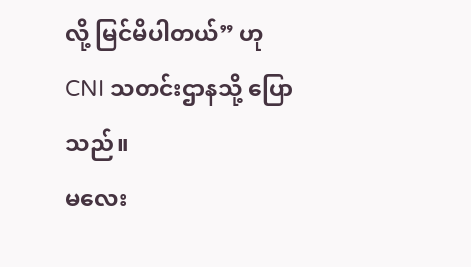လို့ မြင်မိပါတယ်” ဟု CNI သတင်းဌာနသို့ ပြောသည်။
မလေး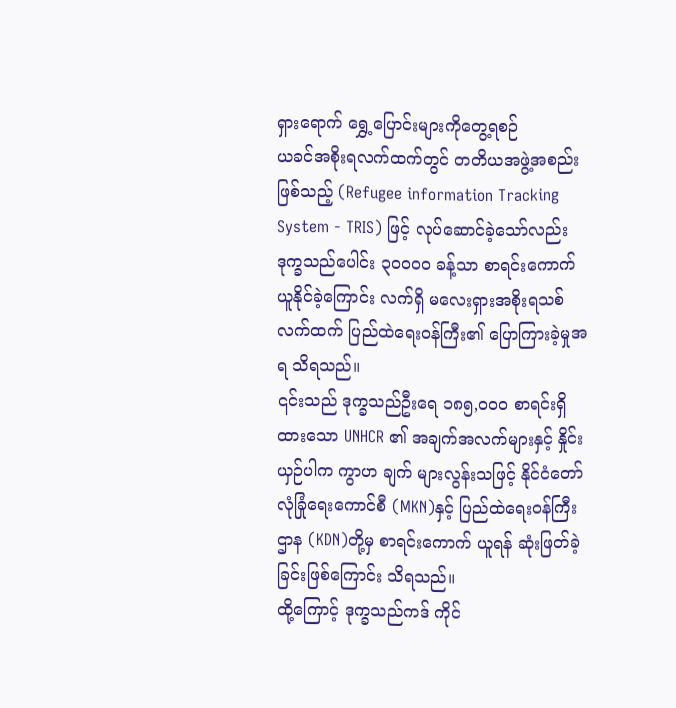ရှားရောက် ရွှေ့ပြောင်းများကိုတွေ့ရစဉ်
ယခင်အစိုးရလက်ထက်တွင် တတိယအဖွဲ့အစည်းဖြစ်သည့် (Refugee information Tracking System - TRIS) ဖြင့် လုပ်ဆောင်ခဲ့သော်လည်း ဒုက္ခသည်ပေါင်း ၃၀၀၀၀ ခန့်သာ စာရင်းကောက်ယူနိုင်ခဲ့ကြောင်း လက်ရှိ မလေးရှားအစိုးရသစ် လက်ထက် ပြည်ထဲရေးဝန်ကြီး၏ ပြောကြားခဲ့မှုအရ သိရသည်။
၎င်းသည် ဒုက္ခသည်ဦးရေ ၁၈၅,၀၀၀ စာရင်းရှိထားသော UNHCR ၏ အချက်အလက်များနှင့် နှိုင်းယှဉ်ပါက ကွာဟ ချက် များလွန်းသဖြင့် နိုင်ငံတော်လုံခြုံရေးကောင်စီ (MKN)နှင့် ပြည်ထဲရေးဝန်ကြီးဌာန (KDN)တို့မှ စာရင်းကောက် ယူရန် ဆုံးဖြတ်ခဲ့ခြင်းဖြစ်ကြောင်း သိရသည်။
ထို့ကြောင့် ဒုက္ခသည်ကဒ် ကိုင်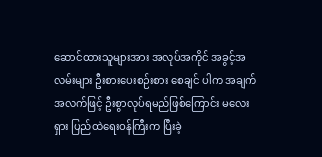ဆောင်ထားသူများအား အလုပ်အကိုင် အခွင့်အလမ်းများ ဦးစားပေးစဉ်းစား စေချင် ပါက အချက်အလက်ဖြင့် ဦးစွာလုပ်ရမည်ဖြစ်ကြောင်း မလေးရှား ပြည်ထဲရေးဝန်ကြီးက ပြီးခဲ့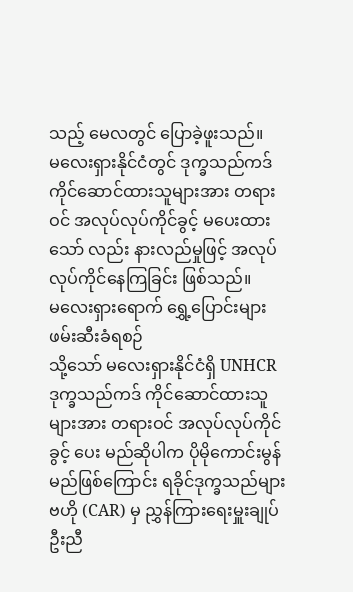သည့် မေလတွင် ပြောခဲ့ဖူးသည်။
မလေးရှားနိုင်ငံတွင် ဒုက္ခသည်ကဒ် ကိုင်ဆောင်ထားသူများအား တရားဝင် အလုပ်လုပ်ကိုင်ခွင့် မပေးထား သော် လည်း နားလည်မှုဖြင့် အလုပ်လုပ်ကိုင်နေကြခြင်း ဖြစ်သည်။
မလေးရှားရောက် ရွှေ့ပြောင်းများ ဖမ်းဆီးခံရစဉ်
သို့သော် မလေးရှားနိုင်ငံရှိ UNHCR ဒုက္ခသည်ကဒ် ကိုင်ဆောင်ထားသူများအား တရားဝင် အလုပ်လုပ်ကိုင်ခွင့် ပေး မည်ဆိုပါက ပိုမိုကောင်းမွန်မည်ဖြစ်ကြောင်း ရခိုင်ဒုက္ခသည်များဗဟို (CAR) မှ ညွှန်ကြားရေးမှူးချုပ် ဦးညီ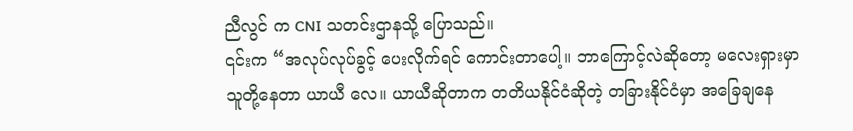ညီလွင် က CNI သတင်းဌာနသို့ ပြောသည်။
၎င်းက “အလုပ်လုပ်ခွင့် ပေးလိုက်ရင် ကောင်းတာပေါ့။ ဘာကြောင့်လဲဆိုတော့ မလေးရှားမှာ သူတို့နေတာ ယာယီ လေ။ ယာယီဆိုတာက တတိယနိုင်ငံဆိုတဲ့ တခြားနိုင်ငံမှာ အခြေချနေ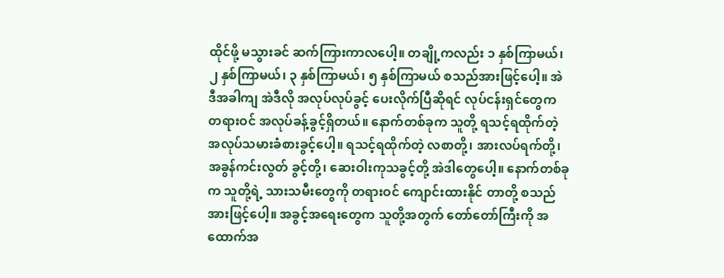ထိုင်ဖို့ မသွားခင် ဆက်ကြားကာလပေါ့။ တချို့ကလည်း ၁ နှစ်ကြာမယ်၊ ၂ နှစ်ကြာမယ်၊ ၃ နှစ်ကြာမယ်၊ ၅ နှစ်ကြာမယ် စသည်အားဖြင့်ပေါ့။ အဲဒီအခါကျ အဲဒီလို အလုပ်လုပ်ခွင့် ပေးလိုက်ပြီဆိုရင် လုပ်ငန်းရှင်တွေက တရားဝင် အလုပ်ခန့်ခွင့်ရှိတယ်။ နောက်တစ်ခုက သူတို့ ရသင့်ရထိုက်တဲ့ အလုပ်သမားခံစားခွင့်ပေါ့။ ရသင့်ရထိုက်တဲ့ လစာတို့၊ အားလပ်ရက်တို့၊ အခွန်ကင်းလွတ် ခွင့်တို့၊ ဆေးဝါးကုသခွင့်တို့ အဲဒါတွေပေါ့။ နောက်တစ်ခုက သူတို့ရဲ့ သားသမီးတွေကို တရားဝင် ကျောင်းထားနိုင် တာတို့ စသည်အားဖြင့်ပေါ့။ အခွင့်အရေးတွေက သူတို့အတွက် တော်တော်ကြီးကို အထောက်အ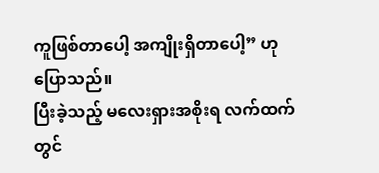ကူဖြစ်တာပေါ့ အကျိုးရှိတာပေါ့” ဟု ပြောသည်။
ပြီးခဲ့သည့် မလေးရှားအစိုးရ လက်ထက်တွင်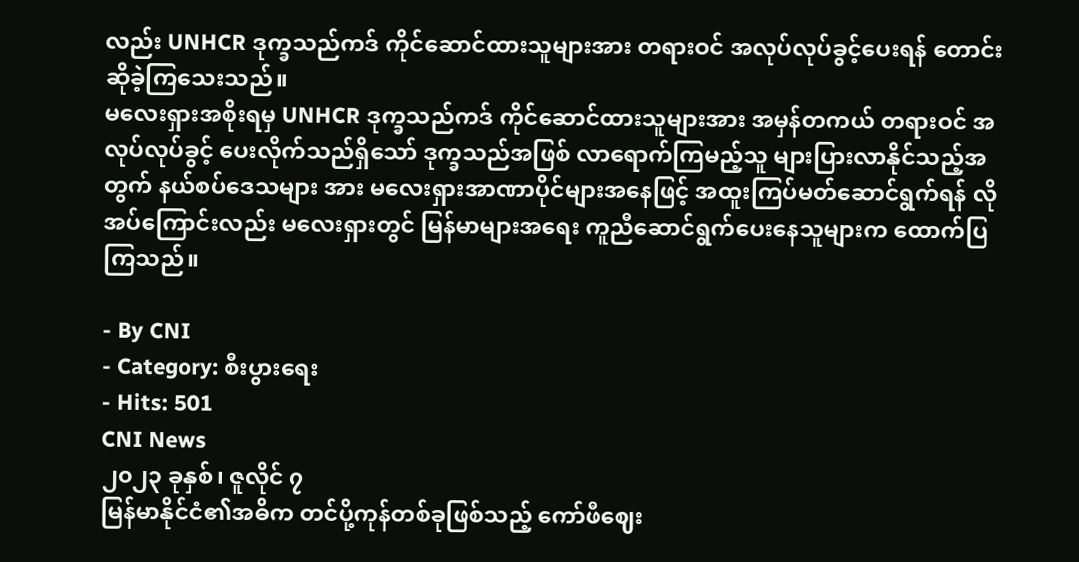လည်း UNHCR ဒုက္ခသည်ကဒ် ကိုင်ဆောင်ထားသူများအား တရားဝင် အလုပ်လုပ်ခွင့်ပေးရန် တောင်းဆိုခဲ့ကြသေးသည်။
မလေးရှားအစိုးရမှ UNHCR ဒုက္ခသည်ကဒ် ကိုင်ဆောင်ထားသူများအား အမှန်တကယ် တရားဝင် အလုပ်လုပ်ခွင့် ပေးလိုက်သည်ရှိသော် ဒုက္ခသည်အဖြစ် လာရောက်ကြမည့်သူ များပြားလာနိုင်သည့်အတွက် နယ်စပ်ဒေသများ အား မလေးရှားအာဏာပိုင်များအနေဖြင့် အထူးကြပ်မတ်ဆောင်ရွက်ရန် လိုအပ်ကြောင်းလည်း မလေးရှားတွင် မြန်မာများအရေး ကူညီဆောင်ရွက်ပေးနေသူများက ထောက်ပြကြသည်။

- By CNI
- Category: စီးပွားရေး
- Hits: 501
CNI News
၂၀၂၃ ခုနှစ်၊ ဇူလိုင် ၇
မြန်မာနိုင်ငံ၏အဓိက တင်ပို့ကုန်တစ်ခုဖြစ်သည့် ကော်ဖီဈေး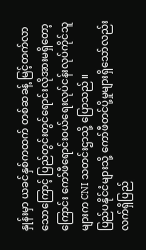နှုန်းမှာ ယခင်နှစ်ကထက် တစ်ဆခန့် မြင့်တက်လာ သောကြောင့် ပြည်တွင်းတွင်ရောင်းလိုအားမရှိတော့ကြောင်း ကော်ဖီရောင်းဝယ်ရေးလုပ်ငန်းလုပ်ကိုင်သူများက CNI သတင်းဌာသို့ ပြောသည်။
ပြည်ပနိုင်ငံများသို့ ကော်ဖီတင်ပို့မှုများရှိသော်လည်း လက်ရှိပြည်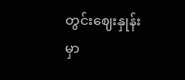တွင်းဈေးနှုန်းမှာ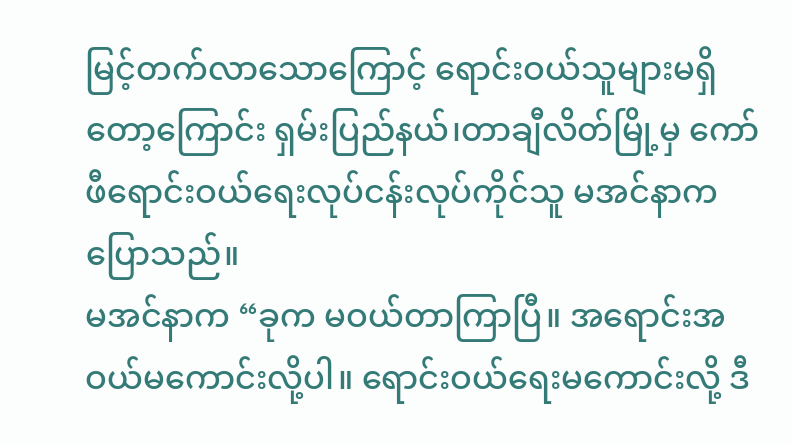မြင့်တက်လာသောကြောင့် ရောင်းဝယ်သူများမရှိတော့ကြောင်း ရှမ်းပြည်နယ်၊တာချီလိတ်မြို့မှ ကော်ဖီရောင်းဝယ်ရေးလုပ်ငန်းလုပ်ကိုင်သူ မအင်နာက ပြောသည်။
မအင်နာက “ခုက မဝယ်တာကြာပြီ။ အရောင်းအဝယ်မကောင်းလို့ပါ။ ရောင်းဝယ်ရေးမကောင်းလို့ ဒီ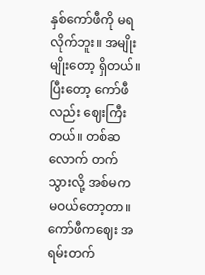နှစ်ကော်ဖီကို မရလိုက်ဘူး။ အမျိုးမျိုးတော့ ရှိတယ်။ ပြီးတော့ ကော်ဖီလည်း ဈေးကြီးတယ်။ တစ်ဆလောက် တက်သွားလို့ အစ်မက မဝယ်တော့တာ။ ကော်ဖီကဈေး အရမ်းတက်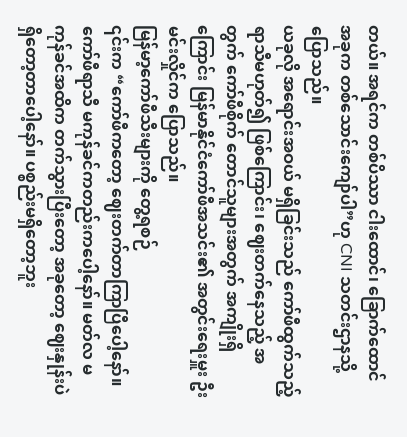တယ်။ အရင်က တစ်ပိဿာ ငါးထောင်၊ ခြောက်ထောင် အခုက တစ်သောင်းကျော်ပါ”ဟု CNI သတင်းဌာနသို့ ပြောသည်။
ယခုလို အရောင်းအဝယ် မရှိခြင်းသည် ကော်ဖီထွက်သည့် ရာသီမဟုတ်၍ ဖြစ်ကြောင်း၊ ဈေးတက်နေသည့် အတွက် ကော်ဖီစိုက် တောင်သူများအတွက် အကျိုးရှိကြောင်း မြန်မာနိုင်ငံကော်ဖီအသင်း၏ အတွင်းရေးမှူး ဦးမင်းလှိုင်က ပြောသည်။
မြန်မာ့ကော်ဖီသီးများကို တွေ့ရစဉ်
၎င်းက “ကော်ဖီကတော့ ဈေးတက်တာကြာပြီပေါ့နော်။ ကော်ဖီရာသီ မကုန်ခင်ကတည်းကပေါ့နော်။ မတ်လ မကုန်ခင်အထိက တက်သွားပြီးတော့ အခုတော့ ဈေးနှုန်းပဲရှိတော့တာပေါ့နော်။ ပစ္စည်းမရှိတော့ဘူး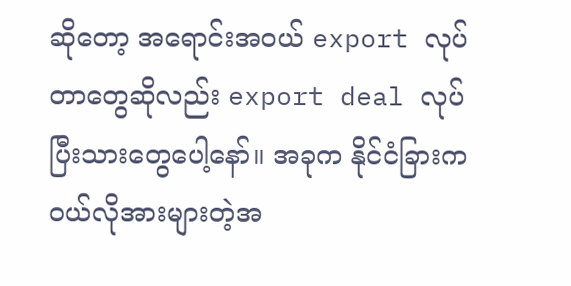ဆိုတော့ အရောင်းအဝယ် export လုပ်တာတွေဆိုလည်း export deal လုပ်ပြီးသားတွေပေါ့နော်။ အခုက နိုင်ငံခြားက ဝယ်လိုအားများတဲ့အ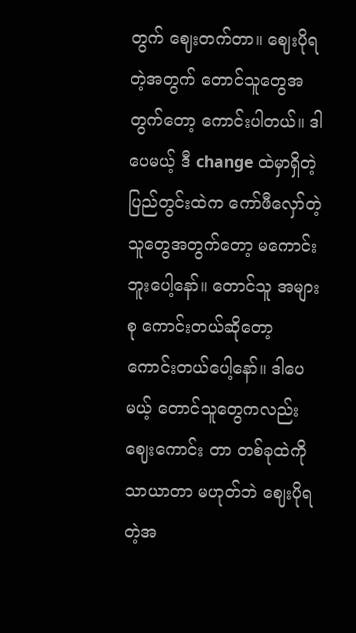တွက် ဈေးတက်တာ။ ဈေးပိုရတဲ့အတွက် တောင်သူတွေအတွက်တော့ ကောင်းပါတယ်။ ဒါပေမယ့် ဒီ change ထဲမှာရှိတဲ့ ပြည်တွင်းထဲက ကော်ဖီလှော်တဲ့သူတွေအတွက်တော့ မကောင်းဘူးပေါ့နော်။ တောင်သူ အများစု ကောင်းတယ်ဆိုတော့ ကောင်းတယ်ပေါ့နော်။ ဒါပေမယ့် တောင်သူတွေကလည်း ဈေးကောင်း တာ တစ်ခုထဲကို သာယာတာ မဟုတ်ဘဲ ဈေးပိုရတဲ့အ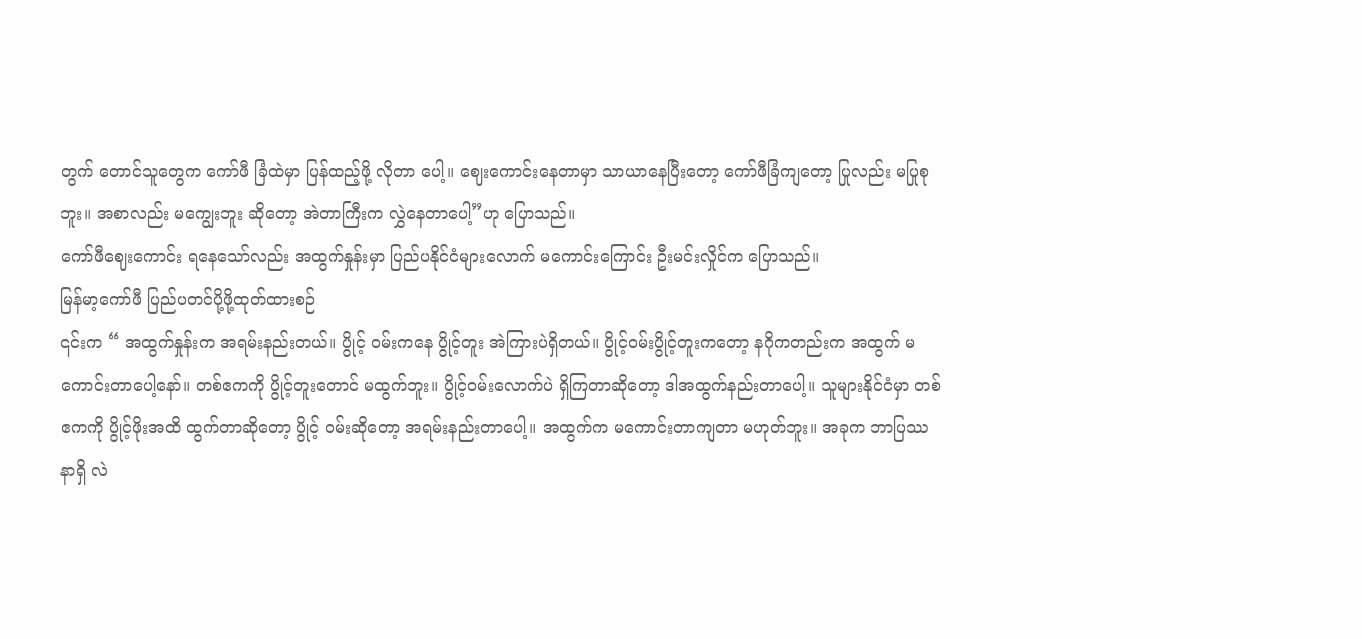တွက် တောင်သူတွေက ကော်ဖီ ခြံထဲမှာ ပြန်ထည့်ဖို့ လိုတာ ပေါ့။ ဈေးကောင်းနေတာမှာ သာယာနေပြီးတော့ ကော်ဖီခြံကျတော့ ပြုလည်း မပြုစုဘူး။ အစာလည်း မကျွေးဘူး ဆိုတော့ အဲတာကြီးက လွှဲနေတာပေါ့”ဟု ပြောသည်။
ကော်ဖီဈေးကောင်း ရနေသော်လည်း အထွက်နှုန်းမှာ ပြည်ပနိုင်ငံများလောက် မကောင်းကြောင်း ဦးမင်းလှိုင်က ပြောသည်။
မြန်မာ့ကော်ဖီ ပြည်ပတင်ပို့ဖို့ထုတ်ထားစဉ်
၎င်းက “ အထွက်နှုန်းက အရမ်းနည်းတယ်။ ပွိုင့် ဝမ်းကနေ ပွိုင့်တူး အဲကြားပဲရှိတယ်။ ပွိုင့်ဝမ်းပွိုင့်တူးကတော့ နဂိုကတည်းက အထွက် မကောင်းတာပေါ့နော်။ တစ်ဧကကို ပွိုင့်တူးတောင် မထွက်ဘူး။ ပွိုင့်ဝမ်းလောက်ပဲ ရှိကြတာဆိုတော့ ဒါအထွက်နည်းတာပေါ့။ သူများနိုင်ငံမှာ တစ်ဧကကို ပွိုင့်ဖိုးအထိ ထွက်တာဆိုတော့ ပွိုင့် ဝမ်းဆိုတော့ အရမ်းနည်းတာပေါ့။ အထွက်က မကောင်းတာကျတာ မဟုတ်ဘူး။ အခုက ဘာပြဿနာရှိ လဲ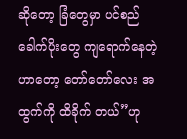ဆိုတော့ ခြံတွေမှာ ပင်စည်ခေါက်ပိုးတွေ ကျရောက်နေတဲ့ဟာတော့ တော်တော်လေး အထွက်ကို ထိခိုက် တယ်”ဟု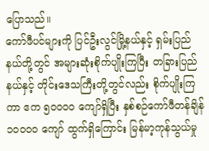ပြောသည်။
ကော်ဖီပင်များကို ပြင်ဦးလွင်မြို့နယ်နှင့် ရှမ်းပြည်နယ်တို့တွင် အများဆုံးစိုက်ပျိုးကြပြီး တခြားပြည်နယ်နှင့် တိုင်းဒေသကြီးတို့တွင်လည်း စိုက်ပျိုးကြကာ ဧက ၅၀၀၀၀ ကျော်ရှိပြီး နှစ်စဉ်ကော်ဖီတန်ချိန် ၁၀၀၀၀ ကျော် ထွက်ရှိကြောင်း မြန်မာ့ကုန်သွယ်မှု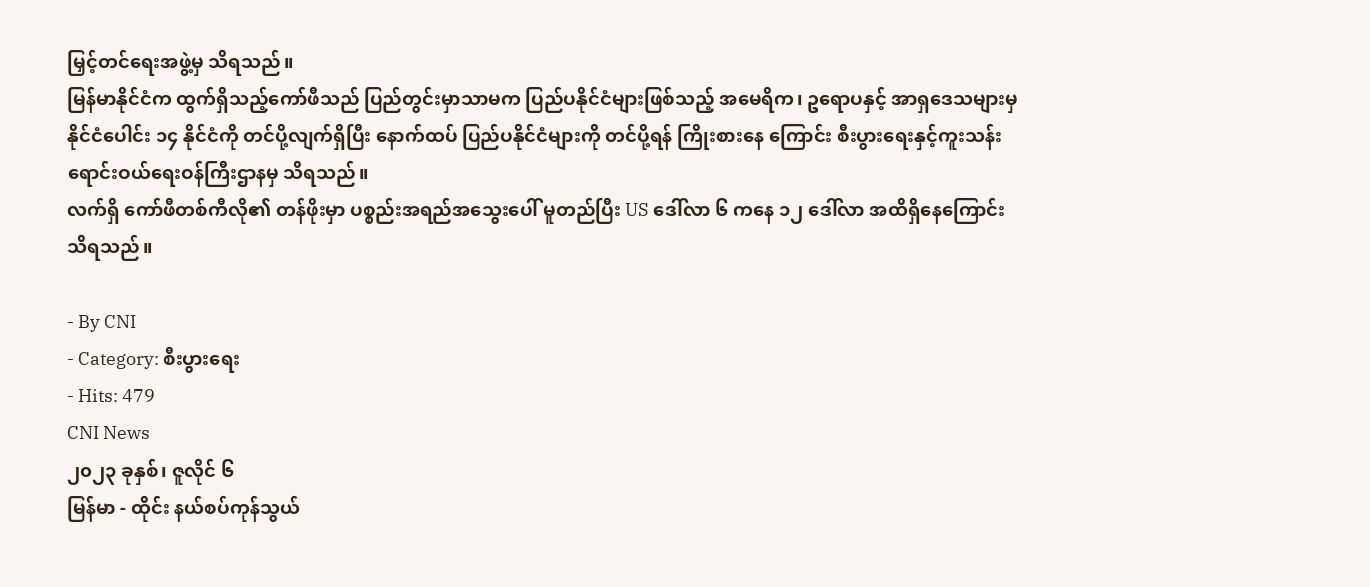မြှင့်တင်ရေးအဖွဲ့မှ သိရသည်။
မြန်မာနိုင်ငံက ထွက်ရှိသည့်ကော်ဖီသည် ပြည်တွင်းမှာသာမက ပြည်ပနိုင်ငံများဖြစ်သည့် အမေရိက၊ ဥရောပနှင့် အာရှဒေသများမှ နိုင်ငံပေါင်း ၁၄ နိုင်ငံကို တင်ပို့လျက်ရှိပြီး နောက်ထပ် ပြည်ပနိုင်ငံများကို တင်ပို့ရန် ကြိုးစားနေ ကြောင်း စီးပွားရေးနှင့်ကူးသန်းရောင်းဝယ်ရေးဝန်ကြီးဌာနမှ သိရသည်။
လက်ရှိ ကော်ဖီတစ်ကီလို၏ တန်ဖိုးမှာ ပစ္စည်းအရည်အသွေးပေါ် မူတည်ပြီး US ဒေါ်လာ ၆ ကနေ ၁၂ ဒေါ်လာ အထိရှိနေကြောင်း သိရသည်။

- By CNI
- Category: စီးပွားရေး
- Hits: 479
CNI News
၂၀၂၃ ခုနှစ်၊ ဇူလိုင် ၆
မြန်မာ - ထိုင်း နယ်စပ်ကုန်သွယ်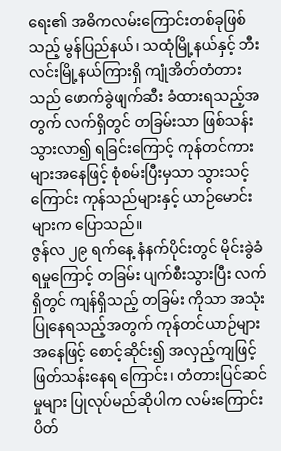ရေး၏ အဓိကလမ်းကြောင်းတစ်ခုဖြစ်သည့် မွန်ပြည်နယ်၊ သထုံမြို့နယ်နှင့် ဘီးလင်းမြို့နယ်ကြားရှိ ကျုံအိတ်တံတားသည် ဖောက်ခွဲဖျက်ဆီး ခံထားရသည့်အတွက် လက်ရှိတွင် တခြမ်းသာ ဖြစ်သန်းသွားလာ၍ ရခြင်းကြောင့် ကုန်တင်ကားများအနေဖြင့် စုံစမ်းပြီးမှသာ သွားသင့်ကြောင်း ကုန်သည်များနှင့် ယာဉ်မောင်းများက ပြောသည်။
ဇွန်လ ၂၉ ရက်နေ့ နံနက်ပိုင်းတွင် မိုင်းခွဲခံရမှုကြောင့် တခြမ်း ပျက်စီးသွားပြီး လက်ရှိတွင် ကျန်ရှိသည့် တခြမ်း ကိုသာ အသုံးပြုနေရသည့်အတွက် ကုန်တင်ယာဉ်များအနေဖြင့် စောင့်ဆိုင်း၍ အလှည့်ကျဖြင့် ဖြတ်သန်းနေရ ကြောင်း၊ တံတားပြင်ဆင်မှုများ ပြုလုပ်မည်ဆိုပါက လမ်းကြောင်းပိတ်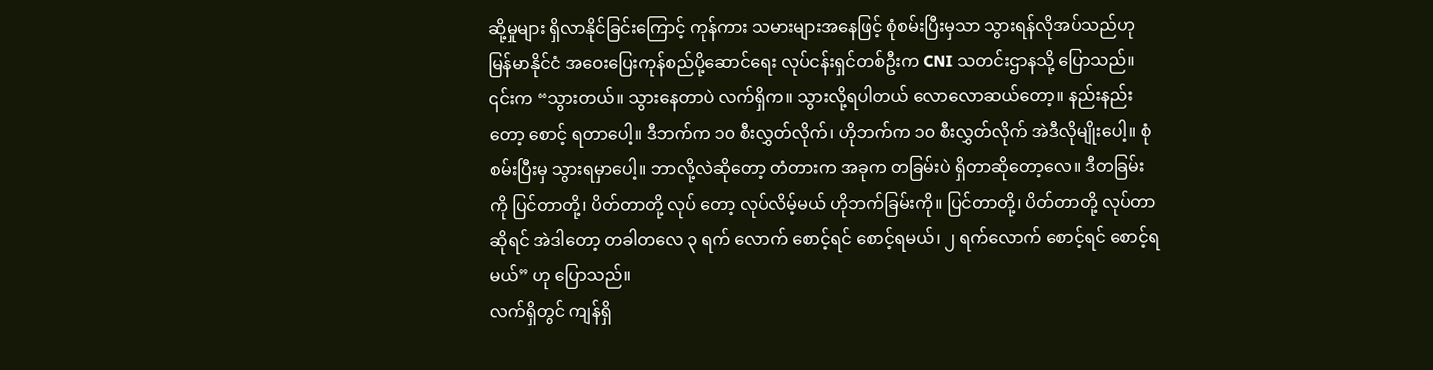ဆို့မှုများ ရှိလာနိုင်ခြင်းကြောင့် ကုန်ကား သမားများအနေဖြင့် စုံစမ်းပြီးမှသာ သွားရန်လိုအပ်သည်ဟု မြန်မာနိုင်ငံ အဝေးပြေးကုန်စည်ပို့ဆောင်ရေး လုပ်ငန်းရှင်တစ်ဦးက CNI သတင်းဌာနသို့ ပြောသည်။
၎င်းက “သွားတယ်။ သွားနေတာပဲ လက်ရှိက။ သွားလို့ရပါတယ် လောလောဆယ်တော့။ နည်းနည်းတော့ စောင့် ရတာပေါ့။ ဒီဘက်က ၁၀ စီးလွှတ်လိုက်၊ ဟိုဘက်က ၁၀ စီးလွှတ်လိုက် အဲဒီလိုမျိုးပေါ့။ စုံစမ်းပြီးမှ သွားရမှာပေါ့။ ဘာလို့လဲဆိုတော့ တံတားက အခုက တခြမ်းပဲ ရှိတာဆိုတော့လေ။ ဒီတခြမ်းကို ပြင်တာတို့၊ ပိတ်တာတို့ လုပ် တော့ လုပ်လိမ့်မယ် ဟိုဘက်ခြမ်းကို။ ပြင်တာတို့၊ ပိတ်တာတို့ လုပ်တာဆိုရင် အဲဒါတော့ တခါတလေ ၃ ရက် လောက် စောင့်ရင် စောင့်ရမယ်၊ ၂ ရက်လောက် စောင့်ရင် စောင့်ရမယ်” ဟု ပြောသည်။
လက်ရှိတွင် ကျန်ရှိ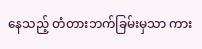နေသည့် တံတားဘက်ခြမ်းမှသာ ကား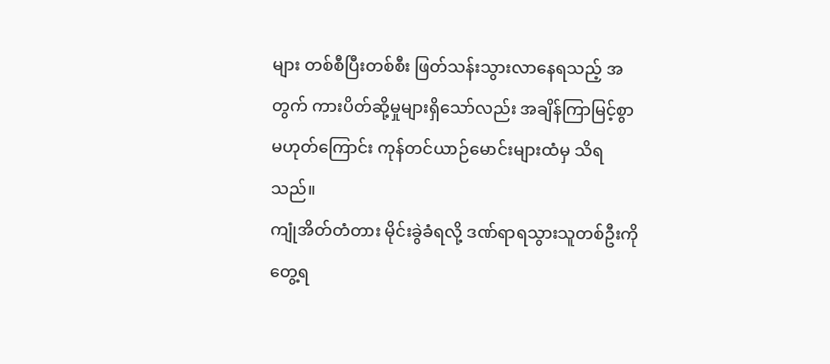များ တစ်စီပြီးတစ်စီး ဖြတ်သန်းသွားလာနေရသည့် အတွက် ကားပိတ်ဆို့မှုများရှိသော်လည်း အချိန်ကြာမြင့်စွာ မဟုတ်ကြောင်း ကုန်တင်ယာဉ်မောင်းများထံမှ သိရသည်။
ကျုံအိတ်တံတား မိုင်းခွဲခံရလို့ ဒဏ်ရာရသွားသူတစ်ဦးကိုတွေ့ရ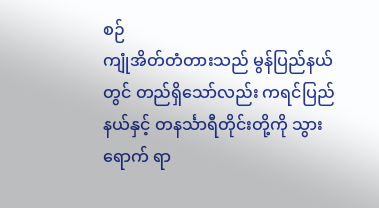စဉ်
ကျုံအိတ်တံတားသည် မွန်ပြည်နယ်တွင် တည်ရှိသော်လည်း ကရင်ပြည်နယ်နှင့် တနင်္သာရီတိုင်းတို့ကို သွားရောက် ရာ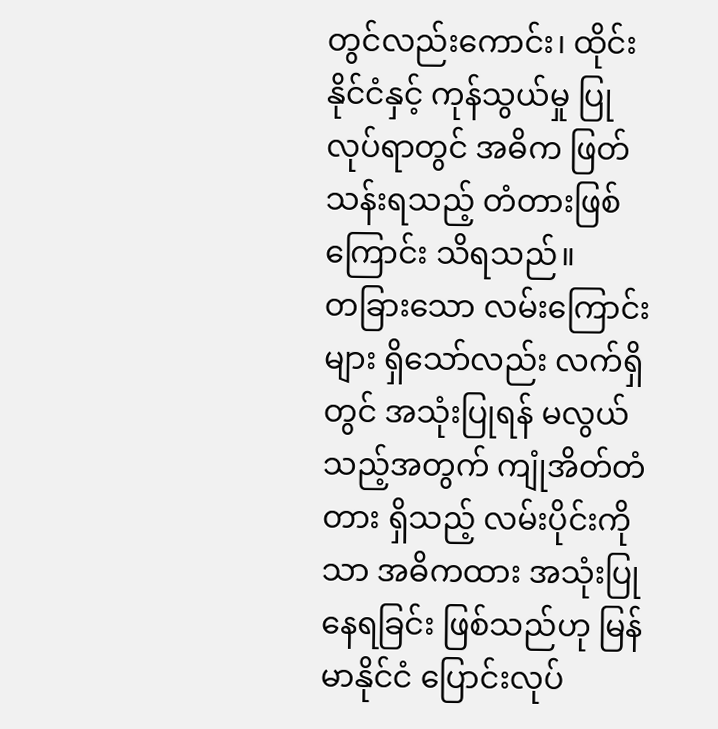တွင်လည်းကောင်း၊ ထိုင်းနိုင်ငံနှင့် ကုန်သွယ်မှု ပြုလုပ်ရာတွင် အဓိက ဖြတ်သန်းရသည့် တံတားဖြစ်ကြောင်း သိရသည်။
တခြားသော လမ်းကြောင်းများ ရှိသော်လည်း လက်ရှိတွင် အသုံးပြုရန် မလွယ်သည့်အတွက် ကျုံအိတ်တံတား ရှိသည့် လမ်းပိုင်းကိုသာ အဓိကထား အသုံးပြုနေရခြင်း ဖြစ်သည်ဟု မြန်မာနိုင်ငံ ပြောင်းလုပ်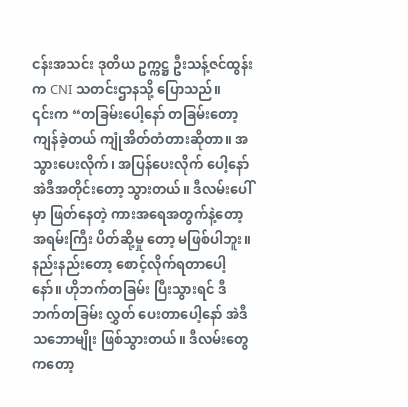ငန်းအသင်း ဒုတိယ ဥက္ကဋ္ဌ ဦးသန့်ဇင်ထွန်းက CNI သတင်းဌာနသို့ ပြောသည်။
၎င်းက “တခြမ်းပေါ့နော် တခြမ်းတော့ ကျန်ခဲ့တယ် ကျုံအိတ်တံတားဆိုတာ။ အသွားပေးလိုက်၊ အပြန်ပေးလိုက် ပေါ့နော် အဲဒီအတိုင်းတော့ သွားတယ်။ ဒီလမ်းပေါ်မှာ ဖြတ်နေတဲ့ ကားအရေအတွက်နဲ့တော့ အရမ်းကြီး ပိတ်ဆို့မှု တော့ မဖြစ်ပါဘူး။ နည်းနည်းတော့ စောင့်လိုက်ရတာပေါ့နော်။ ဟိုဘက်တခြမ်း ပြီးသွားရင် ဒီဘက်တခြမ်း လွှတ် ပေးတာပေါ့နော် အဲဒီသဘောမျိုး ဖြစ်သွားတယ်။ ဒီလမ်းတွေကတော့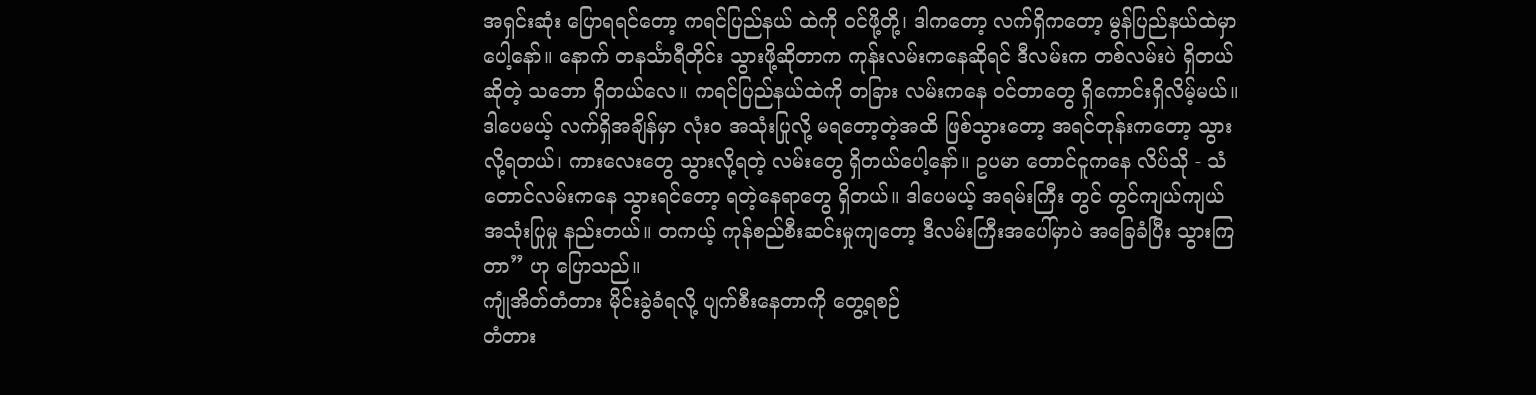အရှင်းဆုံး ပြောရရင်တော့ ကရင်ပြည်နယ် ထဲကို ဝင်ဖို့တို့၊ ဒါကတော့ လက်ရှိကတော့ မွန်ပြည်နယ်ထဲမှာပေါ့နော်။ နောက် တနင်္သာရီတိုင်း သွားဖို့ဆိုတာက ကုန်းလမ်းကနေဆိုရင် ဒီလမ်းက တစ်လမ်းပဲ ရှိတယ်ဆိုတဲ့ သဘော ရှိတယ်လေ။ ကရင်ပြည်နယ်ထဲကို တခြား လမ်းကနေ ဝင်တာတွေ ရှိကောင်းရှိလိမ့်မယ်။ ဒါပေမယ့် လက်ရှိအချိန်မှာ လုံးဝ အသုံးပြုလို့ မရတော့တဲ့အထိ ဖြစ်သွားတော့ အရင်တုန်းကတော့ သွားလို့ရတယ်၊ ကားလေးတွေ သွားလို့ရတဲ့ လမ်းတွေ ရှိတယ်ပေါ့နော်။ ဥပမာ တောင်ငူကနေ လိပ်သို - သံတောင်လမ်းကနေ သွားရင်တော့ ရတဲ့နေရာတွေ ရှိတယ်။ ဒါပေမယ့် အရမ်းကြီး တွင် တွင်ကျယ်ကျယ် အသုံးပြုမှု နည်းတယ်။ တကယ့် ကုန်စည်စီးဆင်းမှုကျတော့ ဒီလမ်းကြီးအပေါ်မှာပဲ အခြေခံပြီး သွားကြတာ” ဟု ပြောသည်။
ကျုံအိတ်တံတား မိုင်းခွဲခံရလို့ ပျက်စီးနေတာကို တွေ့ရစဉ်
တံတား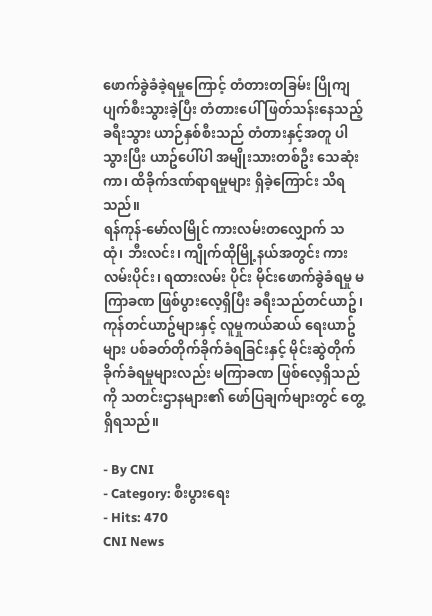ဖောက်ခွဲခံခဲ့ရမှုကြောင့် တံတားတခြမ်း ပြိုကျပျက်စီးသွားခဲ့ပြီး တံတားပေါ် ဖြတ်သန်းနေသည့် ခရီးသွား ယာဉ်နှစ်စီးသည် တံတားနှင့်အတူ ပါသွားပြီး ယာဥ်ပေါ်ပါ အမျိုးသားတစ်ဦး သေဆုံးကာ၊ ထိခိုက်ဒဏ်ရာရမှုများ ရှိခဲ့ကြောင်း သိရသည်။
ရန်ကုန်-မော်လမြိုင် ကားလမ်းတလျှောက် သထုံ၊ ဘီးလင်း၊ ကျိုက်ထိုမြို့နယ်အတွင်း ကားလမ်းပိုင်း၊ ရထားလမ်း ပိုင်း မိုင်းဖောက်ခွဲခံရမှု မကြာခဏ ဖြစ်ပွားလေ့ရှိပြီး ခရီးသည်တင်ယာဥ်၊ ကုန်တင်ယာဥ်များနှင့် လူမှုကယ်ဆယ် ရေးယာဥ်များ ပစ်ခတ်တိုက်ခိုက်ခံရခြင်းနှင့် မိုင်းဆွဲတိုက်ခိုက်ခံရမှုများလည်း မကြာခဏ ဖြစ်လေ့ရှိသည်ကို သတင်းဌာနများ၏ ဖော်ပြချက်များတွင် တွေ့ရှိရသည်။

- By CNI
- Category: စီးပွားရေး
- Hits: 470
CNI News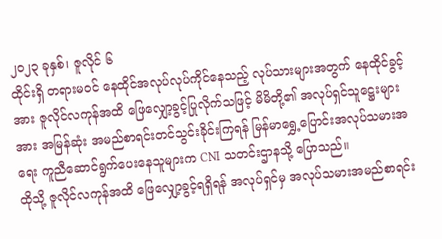၂၀၂၃ ခုနှစ်၊ ဇူလိုင် ၆
ထိုင်းရှိ တရားမဝင် နေထိုင်အလုပ်လုပ်ကိုင်နေသည့် လုပ်သားများအတွက် နေထိုင်ခွင့်အား ဇူလိုင်လကုန်အထိ ဖြေလျှော့ခွင့်ပြုလိုက်သဖြင့် မိမိတို့၏ အလုပ်ရှင်သူဋ္ဌေးများအား အမြန်ဆုံး အမည်စာရင်းတင်သွင်းခိုင်းကြရန် မြန်မာရွှေ့ပြောင်းအလုပ်သမားအရေး ကူညီဆောင်ရွက်ပေးနေသူများက CNI သတင်းဌာနသို့ ပြောသည်။
ထိုသို့ ဇူလိုင်လကုန်အထိ ဖြေလျှော့ခွင့်ရရှိရန် အလုပ်ရှင်မှ အလုပ်သမားအမည်စာရင်း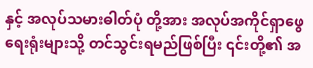နှင့် အလုပ်သမားဓါတ်ပုံ တို့အား အလုပ်အကိုင်ရှာဖွေရေးရုံးများသို့ တင်သွင်းရမည်ဖြစ်ပြီး ၎င်းတို့၏ အ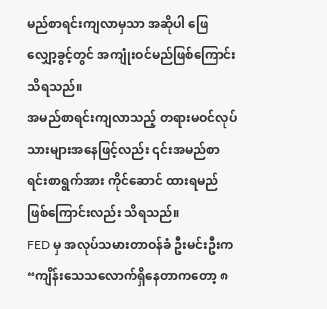မည်စာရင်းကျလာမှသာ အဆိုပါ ဖြေလျှော့ခွင့်တွင် အကျုံးဝင်မည်ဖြစ်ကြောင်းသိရသည်။
အမည်စာရင်းကျလာသည့် တရားမဝင်လုပ်သားများအနေဖြင့်လည်း ၎င်းအမည်စာရင်းစာရွက်အား ကိုင်ဆောင် ထားရမည်ဖြစ်ကြောင်းလည်း သိရသည်။
FED မှ အလုပ်သမားတာဝန်ခံ ဦးမင်းဦးက “ကျိန်းသေသလောက်ရှိနေတာကတော့ ၈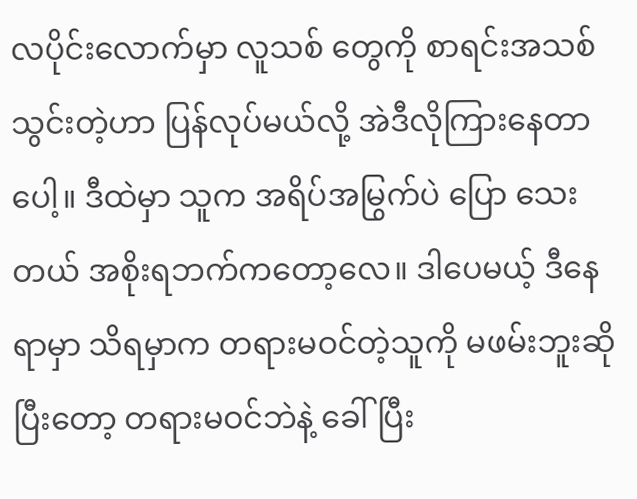လပိုင်းလောက်မှာ လူသစ် တွေကို စာရင်းအသစ်သွင်းတဲ့ဟာ ပြန်လုပ်မယ်လို့ အဲဒီလိုကြားနေတာပေါ့။ ဒီထဲမှာ သူက အရိပ်အမြွက်ပဲ ပြော သေးတယ် အစိုးရဘက်ကတော့လေ။ ဒါပေမယ့် ဒီနေရာမှာ သိရမှာက တရားမဝင်တဲ့သူကို မဖမ်းဘူးဆိုပြီးတော့ တရားမဝင်ဘဲနဲ့ ခေါ်ပြီး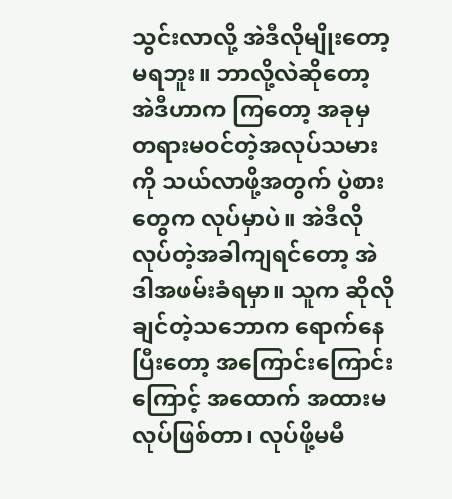သွင်းလာလို့ အဲဒီလိုမျိုးတော့မရဘူး။ ဘာလို့လဲဆိုတော့ အဲဒီဟာက ကြတော့ အခုမှ တရားမဝင်တဲ့အလုပ်သမားကို သယ်လာဖို့အတွက် ပွဲစားတွေက လုပ်မှာပဲ။ အဲဒီလိုလုပ်တဲ့အခါကျရင်တော့ အဲဒါအဖမ်းခံရမှာ။ သူက ဆိုလိုချင်တဲ့သဘောက ရောက်နေပြီးတော့ အကြောင်းကြောင်းကြောင့် အထောက် အထားမလုပ်ဖြစ်တာ၊ လုပ်ဖို့မမီ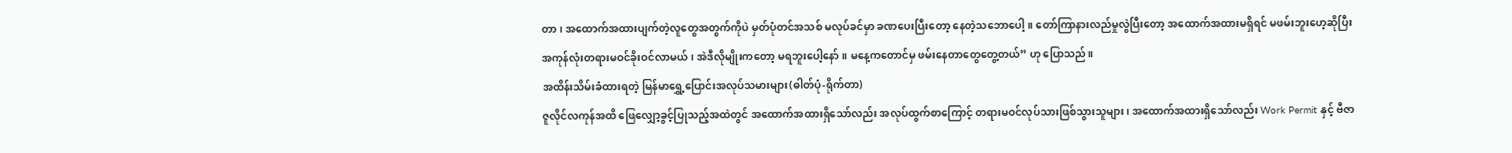တာ၊ အထောက်အထားပျက်တဲ့လူတွေအတွက်ကိုပဲ မှတ်ပုံတင်အသစ် မလုပ်ခင်မှာ ခဏပေးပြီးတော့ နေတဲ့သဘောပေါ့။ တော်ကြာနားလည်မှုလွဲပြီးတော့ အထောက်အထားမရှိရင် မဖမ်းဘူးဟေ့ဆိုပြီး အကုန်လုံးတရားမဝင်ခိုးဝင်လာမယ်၊ အဲဒီလိုမျိုးကတော့ မရဘူးပေါ့နော်။ မနေ့ကတောင်မှ ဖမ်းနေတာတွေတွေ့တယ်” ဟု ပြောသည်။
အထိန်းသိမ်းခံထားရတဲ့ မြန်မာရွှေ့ပြောင်းအလုပ်သမားများ(ဓါတ်ပုံ-ရိုက်တာ)
ဇူလိုင်လကုန်အထိ ဖြေလျှော့ခွင့်ပြုသည့်အထဲတွင် အထောက်အထားရှိသော်လည်း အလုပ်ထွက်စာကြောင့် တရားမဝင်လုပ်သားဖြစ်သွားသူများ၊ အထောက်အထားရှိသော်လည်း Work Permit နှင့် ဗီဇာ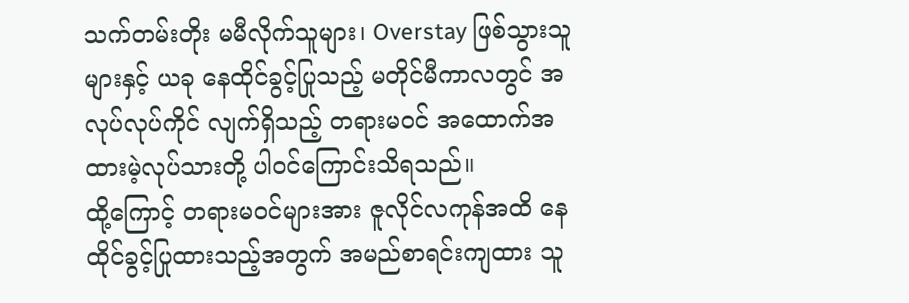သက်တမ်းတိုး မမီလိုက်သူများ၊ Overstay ဖြစ်သွားသူများနှင့် ယခု နေထိုင်ခွင့်ပြုသည့် မတိုင်မီကာလတွင် အလုပ်လုပ်ကိုင် လျက်ရှိသည့် တရားမဝင် အထောက်အထားမဲ့လုပ်သားတို့ ပါဝင်ကြောင်းသိရသည်။
ထို့ကြောင့် တရားမဝင်များအား ဇူလိုင်လကုန်အထိ နေထိုင်ခွင့်ပြုထားသည့်အတွက် အမည်စာရင်းကျထား သူ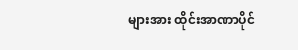များအား ထိုင်းအာဏာပိုင်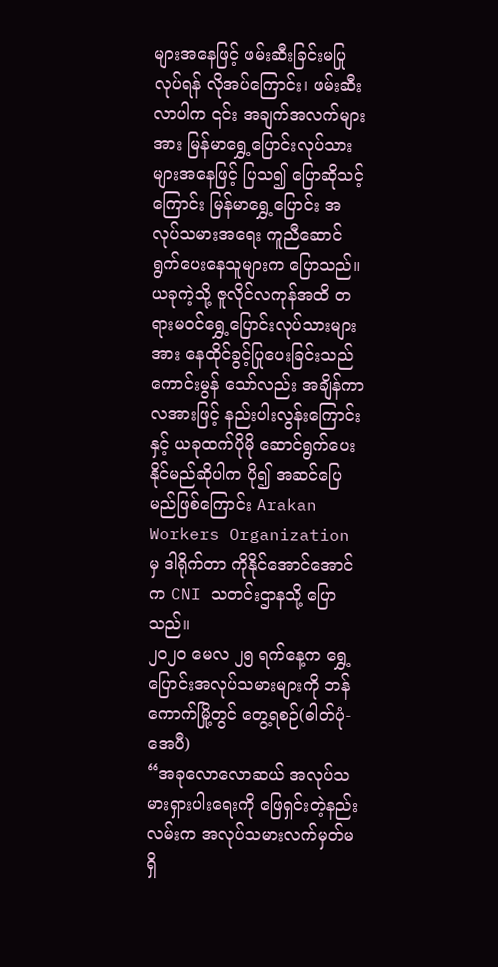များအနေဖြင့် ဖမ်းဆီးခြင်းမပြုလုပ်ရန် လိုအပ်ကြောင်း၊ ဖမ်းဆီးလာပါက ၎င်း အချက်အလက်များအား မြန်မာရွှေ့ပြောင်းလုပ်သားများအနေဖြင့် ပြသ၍ ပြောဆိုသင့်ကြောင်း မြန်မာရွှေ့ပြောင်း အလုပ်သမားအရေး ကူညီဆောင်ရွက်ပေးနေသူများက ပြောသည်။
ယခုကဲ့သို့ ဇူလိုင်လကုန်အထိ တရားမဝင်ရွှေ့ပြောင်းလုပ်သားများအား နေထိုင်ခွင့်ပြုပေးခြင်းသည် ကောင်းမွန် သော်လည်း အချိန်ကာလအားဖြင့် နည်းပါးလွန်းကြောင်းနှင့် ယခုထက်ပိုမို ဆောင်ရွက်ပေးနိုင်မည်ဆိုပါက ပို၍ အဆင်ပြေမည်ဖြစ်ကြောင်း Arakan Workers Organization မှ ဒါရိုက်တာ ကိုနိုင်အောင်အောင်က CNI သတင်းဌာနသို့ ပြောသည်။
၂၀၂၀ မေလ ၂၅ ရက်နေ့က ရွှေ့ပြောင်းအလုပ်သမားများကို ဘန်ကောက်မြို့တွင် တွေ့ရစဉ်(ဓါတ်ပုံ-အေပီ)
“အခုလောလောဆယ် အလုပ်သမားရှားပါးရေးကို ဖြေရှင်းတဲ့နည်းလမ်းက အလုပ်သမားလက်မှတ်မရှိ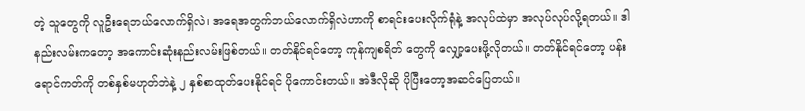တဲ့ သူတွေကို လူဦးရေဘယ်လောက်ရှိလဲ၊ အရေအတွက်ဘယ်လောက်ရှိလဲဟာကို စာရင်းပေးလိုက်ရုံနဲ့ အလုပ်ထဲမှာ အလုပ်လုပ်လို့ရတယ်။ ဒါနည်းလမ်းကတော့ အကောင်းဆုံးနည်းလမ်းဖြစ်တယ်။ တတ်နိုင်ရင်တော့ ကုန်ကျစရိတ် တွေကို လျှော့ပေးဖို့လိုတယ်။ တတ်နိုင်ရင်တော့ ပန်းရောင်ကတ်ကို တစ်နှစ်မဟုတ်ဘဲနဲ့ ၂ နှစ်စာထုတ်ပေးနိုင်ရင် ပိုကောင်းတယ်။ အဲဒီလိုဆို ပိုပြီးတော့အဆင်ပြေတယ်။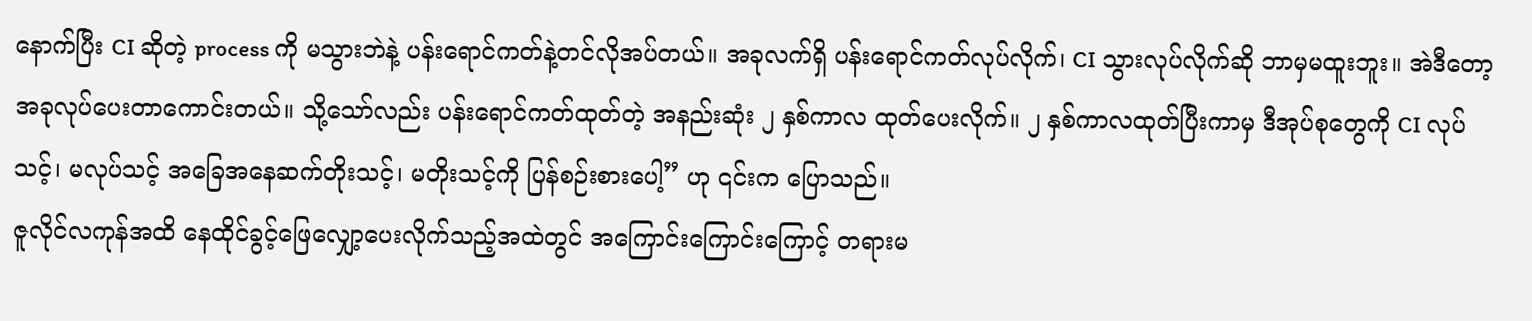နောက်ပြီး CI ဆိုတဲ့ process ကို မသွားဘဲနဲ့ ပန်းရောင်ကတ်နဲ့တင်လိုအပ်တယ်။ အခုလက်ရှိ ပန်းရောင်ကတ်လုပ်လိုက်၊ CI သွားလုပ်လိုက်ဆို ဘာမှမထူးဘူး။ အဲဒီတော့ အခုလုပ်ပေးတာကောင်းတယ်။ သို့သော်လည်း ပန်းရောင်ကတ်ထုတ်တဲ့ အနည်းဆုံး ၂ နှစ်ကာလ ထုတ်ပေးလိုက်။ ၂ နှစ်ကာလထုတ်ပြီးကာမှ ဒီအုပ်စုတွေကို CI လုပ်သင့်၊ မလုပ်သင့် အခြေအနေဆက်တိုးသင့်၊ မတိုးသင့်ကို ပြန်စဉ်းစားပေါ့” ဟု ၎င်းက ပြောသည်။
ဇူလိုင်လကုန်အထိ နေထိုင်ခွင့်ဖြေလျှော့ပေးလိုက်သည့်အထဲတွင် အကြောင်းကြောင်းကြောင့် တရားမ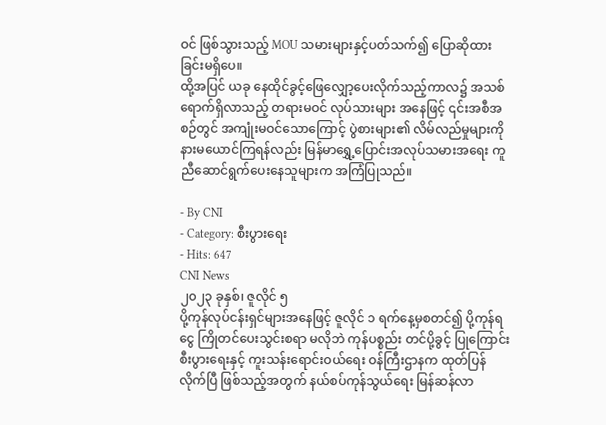ဝင် ဖြစ်သွားသည့် MOU သမားများနှင့်ပတ်သက်၍ ပြောဆိုထားခြင်းမရှိပေ။
ထို့အပြင် ယခု နေထိုင်ခွင့်ဖြေလျှော့ပေးလိုက်သည့်ကာလ၌ အသစ်ရောက်ရှိလာသည့် တရားမဝင် လုပ်သားများ အနေဖြင့် ၎င်းအစီအစဉ်တွင် အကျုံးမဝင်သောကြောင့် ပွဲစားများ၏ လိမ်လည်မှုများကို နားမယောင်ကြရန်လည်း မြန်မာရွှေ့ပြောင်းအလုပ်သမားအရေး ကူညီဆောင်ရွက်ပေးနေသူများက အကြံပြုသည်။

- By CNI
- Category: စီးပွားရေး
- Hits: 647
CNI News
၂၀၂၃ ခုနှစ်၊ ဇူလိုင် ၅
ပို့ကုန်လုပ်ငန်းရှင်များအနေဖြင့် ဇူလိုင် ၁ ရက်နေ့မှစတင်၍ ပို့ကုန်ရငွေ ကြိုတင်ပေးသွင်းစရာ မလိုဘဲ ကုန်ပစ္စည်း တင်ပို့ခွင့် ပြုကြောင်း စီးပွားရေးနှင့် ကူးသန်းရောင်းဝယ်ရေး ဝန်ကြီးဌာနက ထုတ်ပြန်လိုက်ပြီ ဖြစ်သည့်အတွက် နယ်စပ်ကုန်သွယ်ရေး မြန်ဆန်လာ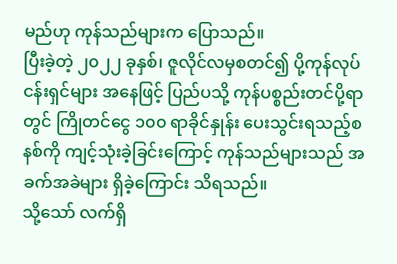မည်ဟု ကုန်သည်များက ပြောသည်။
ပြီးခဲ့တဲ့ ၂၀၂၂ ခုနှစ်၊ ဇူလိုင်လမှစတင်၍ ပို့ကုန်လုပ်ငန်းရှင်များ အနေဖြင့် ပြည်ပသို့ ကုန်ပစ္စည်းတင်ပို့ရာတွင် ကြိုတင်ငွေ ၁၀၀ ရာခိုင်နှုန်း ပေးသွင်းရသည့်စနစ်ကို ကျင့်သုံးခဲ့ခြင်းကြောင့် ကုန်သည်များသည် အခက်အခဲများ ရှိခဲ့ကြောင်း သိရသည်။
သို့သော် လက်ရှိ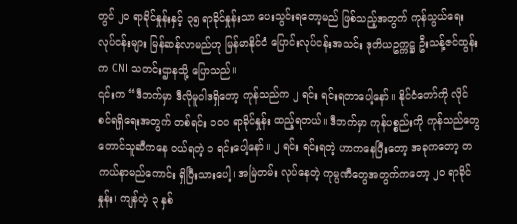တွင် ၂၀ ရာခိုင်နှုန်းနှင့် ၃၅ ရာခိုင်နှုန်းသာ ပေးသွင်းရတော့မည် ဖြစ်သည့်အတွက် ကုန်သွယ်ရေး လုပ်ငန်းများ မြန်ဆန်လာမည်ဟု မြန်မာနိုင်ငံ ပြောင်းလုပ်ငန်းအသင်း ဒုတိယဥက္ကဋ္ဌ ဦးသန့်ဇင်ထွန်းက CNI သတင်းဌာနသို့ ပြောသည်။
၎င်းက “ဒီဘက်မှာ ဒီလိုမူဝါဒရှိတော့ ကုန်သည်က ၂ ရင်း ရင်းရတာပေါ့နော်။ နိုင်ငံတော်ကို လိုင်စင်ရရှိရေးအတွက် တစ်ရင်း ၁၀၀ ရာခိုင်နှုန်း ထည့်ရတယ်။ ဒီဘက်မှာ ကုန်ပစ္စည်းကို ကုန်သည်တွေ တောင်သူဆီကနေ ဝယ်ရတဲ့ ၁ ရင်းပေါ့နော်။ ၂ ရင်း ရင်းရတဲ့ ဟာကနေပြီးတော့ အခုကတော့ တကယ်နာမည်ကောင်း ရှိပြီးသားပေါ့၊ အမြဲတမ်း လုပ်နေတဲ့ ကုမ္ပဏီတွေအတွက်ကတော့ ၂၀ ရာခိုင်နှုန်း၊ ကျန်တဲ့ ၃ နှစ်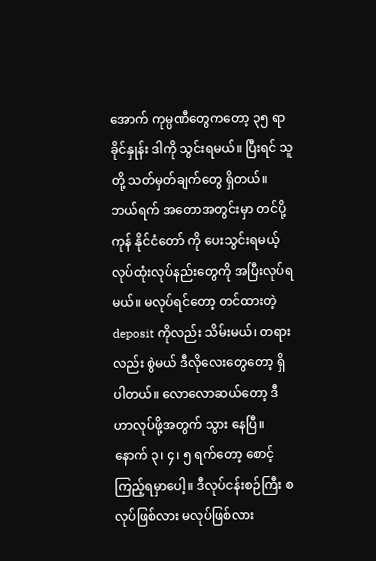အောက် ကုမ္ပဏီတွေကတော့ ၃၅ ရာခိုင်နှုန်း ဒါကို သွင်းရမယ်။ ပြီးရင် သူတို့ သတ်မှတ်ချက်တွေ ရှိတယ်။ ဘယ်ရက် အတောအတွင်းမှာ တင်ပို့ကုန် နိုင်ငံတော် ကို ပေးသွင်းရမယ့် လုပ်ထုံးလုပ်နည်းတွေကို အပြီးလုပ်ရမယ်။ မလုပ်ရင်တော့ တင်ထားတဲ့ deposit ကိုလည်း သိမ်းမယ်၊ တရားလည်း စွဲမယ် ဒီလိုလေးတွေတော့ ရှိပါတယ်။ လောလောဆယ်တော့ ဒီဟာလုပ်ဖို့အတွက် သွား နေပြီ။ နောက် ၃၊ ၄၊ ၅ ရက်တော့ စောင့်ကြည့်ရမှာပေါ့။ ဒီလုပ်ငန်းစဉ်ကြီး စလုပ်ဖြစ်လား မလုပ်ဖြစ်လား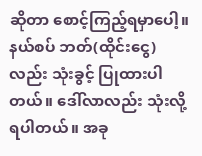ဆိုတာ စောင့်ကြည့်ရမှာပေါ့။ နယ်စပ် ဘတ်(ထိုင်းငွေ)လည်း သုံးခွင့် ပြုထားပါတယ်။ ဒေါ်လာလည်း သုံးလို့ရပါတယ်။ အခု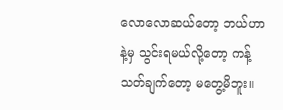လောလောဆယ်တော့ ဘယ်ဟာနဲ့မှ သွင်းရမယ်လို့တော့ ကန့်သတ်ချက်တော့ မတွေ့မိဘူး။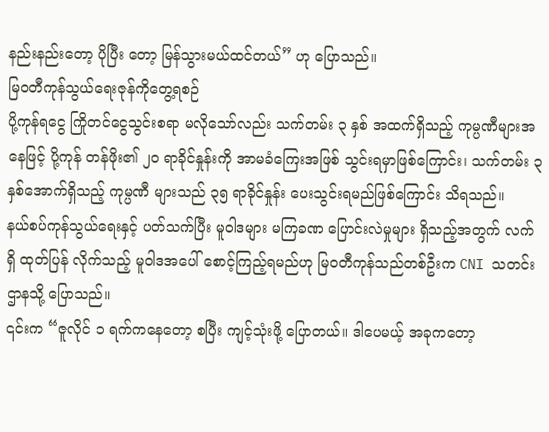နည်းနည်းတော့ ပိုပြီး တော့ မြန်သွားမယ်ထင်တယ်” ဟု ပြောသည်။
မြဝတီကုန်သွယ်ရေးဇုန်ကိုတွေ့ရစဉ်
ပို့ကုန်ရငွေ ကြိုတင်ငွေသွင်းစရာ မလိုသော်လည်း သက်တမ်း ၃ နှစ် အထက်ရှိသည့် ကုမ္ပဏီများအနေဖြင့် ပို့ကုန် တန်ဖိုး၏ ၂၀ ရာခိုင်နှုန်းကို အာမခံကြေးအဖြစ် သွင်းရမှာဖြစ်ကြောင်း၊ သက်တမ်း ၃ နှစ်အောက်ရှိသည့် ကုမ္ပဏီ များသည် ၃၅ ရာခိုင်နှုန်း ပေးသွင်းရမည်ဖြစ်ကြောင်း သိရသည်။
နယ်စပ်ကုန်သွယ်ရေးနှင့် ပတ်သက်ပြီး မူဝါဒများ မကြခဏ ပြောင်းလဲမှုများ ရှိသည့်အတွက် လက်ရှိ ထုတ်ပြန် လိုက်သည့် မူဝါဒအပေါ် စောင့်ကြည့်ရမည်ဟု မြဝတီကုန်သည်တစ်ဦးက CNI သတင်းဌာနသို့ ပြောသည်။
၎င်းက “ဇူလိုင် ၁ ရက်ကနေတော့ စပြီး ကျင့်သုံးဖို့ ပြောတယ်။ ဒါပေမယ့် အခုကတော့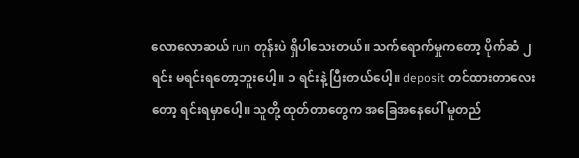လောလောဆယ် run တုန်းပဲ ရှိပါသေးတယ်။ သက်ရောက်မှုကတော့ ပိုက်ဆံ ၂ ရင်း မရင်းရတော့ဘူးပေါ့။ ၁ ရင်းနဲ့ ပြီးတယ်ပေါ့။ deposit တင်ထားတာလေးတော့ ရင်းရမှာပေါ့။ သူတို့ ထုတ်တာတွေက အခြေအနေပေါ် မူတည်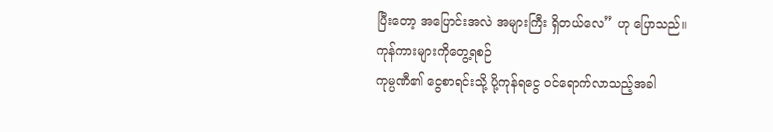ပြီးတော့ အပြောင်းအလဲ အများကြီး ရှိတယ်လေ” ဟု ပြောသည်။
ကုန်ကားများကိုတွေ့ရစဉ်
ကုမ္ပဏီ၏ ငွေစာရင်းသို့ ပို့ကုန်ရငွေ ဝင်ရောက်လာသည့်အခါ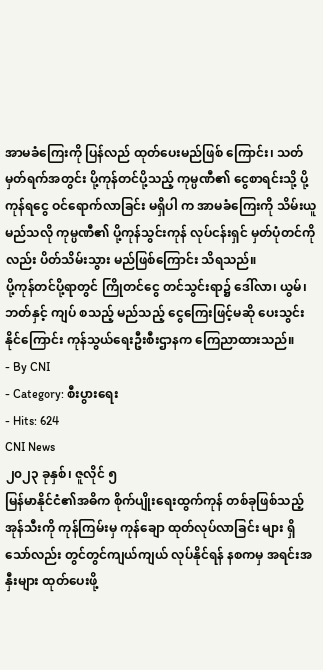အာမခံကြေးကို ပြန်လည် ထုတ်ပေးမည်ဖြစ် ကြောင်း၊ သတ်မှတ်ရက်အတွင်း ပို့ကုန်တင်ပို့သည့် ကုမ္ပဏီ၏ ငွေစာရင်းသို့ ပို့ကုန်ရငွေ ဝင်ရောက်လာခြင်း မရှိပါ က အာမခံကြေးကို သိမ်းယူမည်သလို ကုမ္ပဏီ၏ ပို့ကုန်သွင်းကုန် လုပ်ငန်းရှင် မှတ်ပုံတင်ကိုလည်း ပိတ်သိမ်းသွား မည်ဖြစ်ကြောင်း သိရသည်။
ပို့ကုန်တင်ပို့ရာတွင် ကြိုတင်ငွေ တင်သွင်းရာ၌ ဒေါ်လာ၊ ယွမ်၊ ဘတ်နှင့် ကျပ် စသည့် မည်သည့် ငွေကြေးဖြင့်မဆို ပေးသွင်းနိုင်ကြောင်း ကုန်သွယ်ရေးဦးစီးဌာနက ကြေညာထားသည်။
- By CNI
- Category: စီးပွားရေး
- Hits: 624
CNI News
၂၀၂၃ ခုနှစ်၊ ဇူလိုင် ၅
မြန်မာနိုင်ငံ၏အဓိက စိုက်ပျိုးရေးထွက်ကုန် တစ်ခုဖြစ်သည့် အုန်သီးကို ကုန်ကြမ်းမှ ကုန်ချော ထုတ်လုပ်လာခြင်း များ ရှိသော်လည်း တွင်တွင်ကျယ်ကျယ် လုပ်နိုင်ရန် နစကမှ အရင်းအနှီးများ ထုတ်ပေးဖို့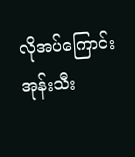လိုအပ်ကြောင်း အုန်းသီး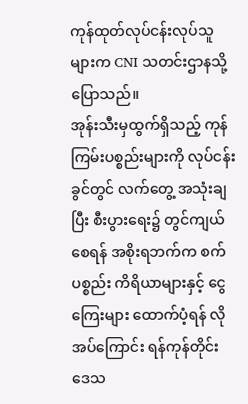ကုန်ထုတ်လုပ်ငန်းလုပ်သူများက CNI သတင်းဌာနသို့ ပြောသည်။
အုန်းသီးမှထွက်ရှိသည့် ကုန်ကြမ်းပစ္စည်းများကို လုပ်ငန်းခွင်တွင် လက်တွေ့ အသုံးချပြီး စီးပွားရေး၌ တွင်ကျယ် စေရန် အစိုးရဘက်က စက်ပစ္စည်း ကိရိယာများနှင့် ငွေကြေးများ ထောက်ပံ့ရန် လိုအပ်ကြောင်း ရန်ကုန်တိုင်း ဒေသ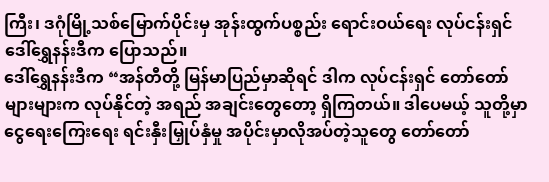ကြီး၊ ဒဂုံမြို့သစ်မြောက်ပိုင်းမှ အုန်းထွက်ပစ္စည်း ရောင်းဝယ်ရေး လုပ်ငန်းရှင် ဒေါ်ရွှေနန်းဒီက ပြောသည်။
ဒေါ်ရွှေနန်းဒီက “အန်တီတို့ မြန်မာပြည်မှာဆိုရင် ဒါက လုပ်ငန်းရှင် တော်တော်များများက လုပ်နိုင်တဲ့ အရည် အချင်းတွေတော့ ရှိကြတယ်။ ဒါပေမယ့် သူတို့မှာ ငွေရေးကြေးရေး ရင်းနှီးမြှုပ်နှံမှု အပိုင်းမှာလိုအပ်တဲ့သူတွေ တော်တော်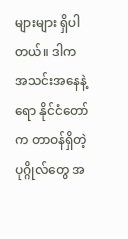များများ ရှိပါတယ်။ ဒါက အသင်းအနေနဲ့ရော နိုင်ငံတော်က တာဝန်ရှိတဲ့ ပုဂ္ဂိုလ်တွေ အ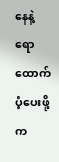နေနဲ့ရော ထောက်ပံ့ပေးဖို့က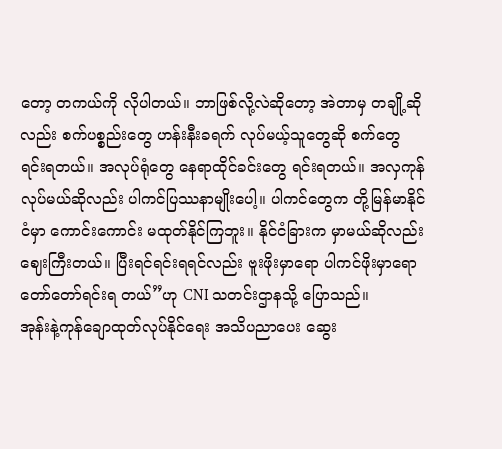တော့ တကယ်ကို လိုပါတယ်။ ဘာဖြစ်လို့လဲဆိုတော့ အဲတာမှ တချို့ဆိုလည်း စက်ပစ္စည်းတွေ ဟန်းနီးခရက် လုပ်မယ့်သူတွေဆို စက်တွေရင်းရတယ်။ အလုပ်ရုံတွေ နေရာထိုင်ခင်းတွေ ရင်းရတယ်။ အလှကုန် လုပ်မယ်ဆိုလည်း ပါကင်ပြဿနာမျိုးပေါ့။ ပါကင်တွေက တို့မြန်မာနိုင်ငံမှာ ကောင်းကောင်း မထုတ်နိုင်ကြဘူး။ နိုင်ငံခြားက မှာမယ်ဆိုလည်း ဈေးကြီးတယ်။ ပြီးရင်ရင်းရရင်လည်း ဗူးဖိုးမှာရော ပါကင်ဖိုးမှာရော တော်တော်ရင်းရ တယ်”ဟု CNI သတင်းဌာနသို့ ပြောသည်။
အုန်းနဲ့ကုန်ချောထုတ်လုပ်နိုင်ရေး အသိပညာပေး ဆွေး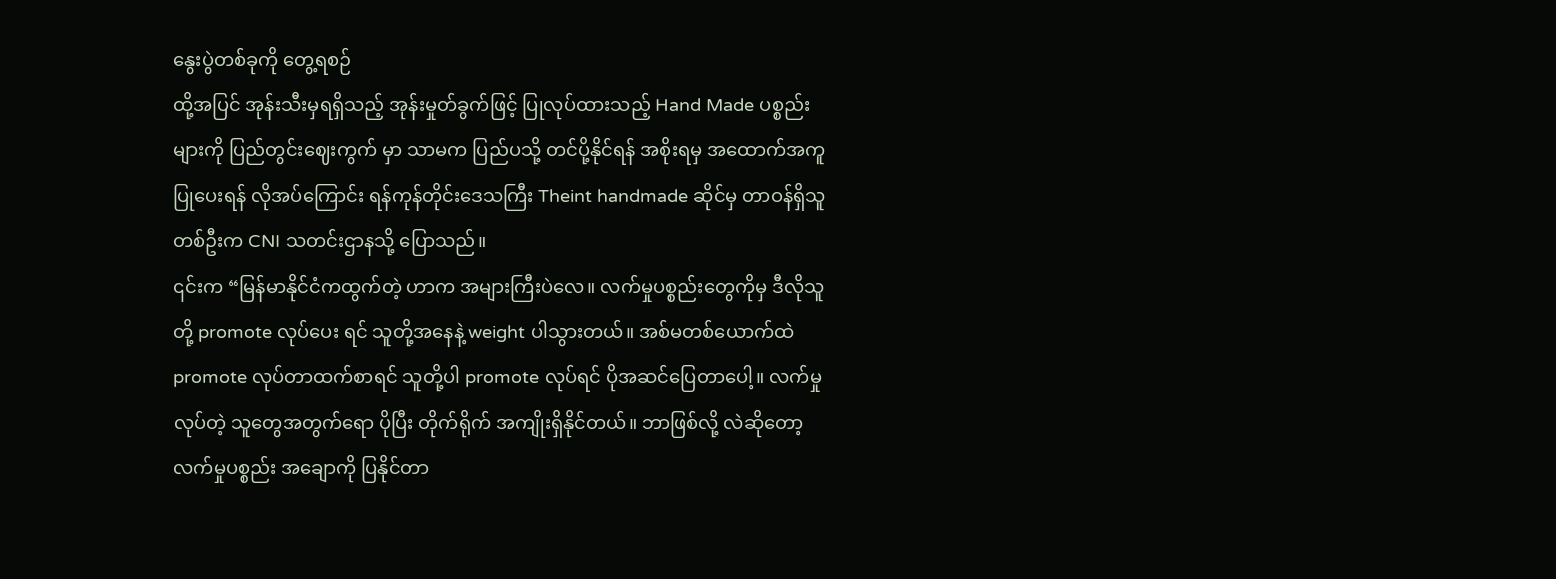နွေးပွဲတစ်ခုကို တွေ့ရစဉ်
ထို့အပြင် အုန်းသီးမှရရှိသည့် အုန်းမှုတ်ခွက်ဖြင့် ပြုလုပ်ထားသည့် Hand Made ပစ္စည်းများကို ပြည်တွင်းဈေးကွက် မှာ သာမက ပြည်ပသို့ တင်ပို့နိုင်ရန် အစိုးရမှ အထောက်အကူ ပြုပေးရန် လိုအပ်ကြောင်း ရန်ကုန်တိုင်းဒေသကြီး Theint handmade ဆိုင်မှ တာဝန်ရှိသူတစ်ဦးက CNI သတင်းဌာနသို့ ပြောသည်။
၎င်းက “မြန်မာနိုင်ငံကထွက်တဲ့ ဟာက အများကြီးပဲလေ။ လက်မှုပစ္စည်းတွေကိုမှ ဒီလိုသူတို့ promote လုပ်ပေး ရင် သူတို့အနေနဲ့ weight ပါသွားတယ်။ အစ်မတစ်ယောက်ထဲ promote လုပ်တာထက်စာရင် သူတို့ပါ promote လုပ်ရင် ပိုအဆင်ပြေတာပေါ့။ လက်မှုလုပ်တဲ့ သူတွေအတွက်ရော ပိုပြီး တိုက်ရိုက် အကျိုးရှိနိုင်တယ်။ ဘာဖြစ်လို့ လဲဆိုတော့ လက်မှုပစ္စည်း အချောကို ပြနိုင်တာ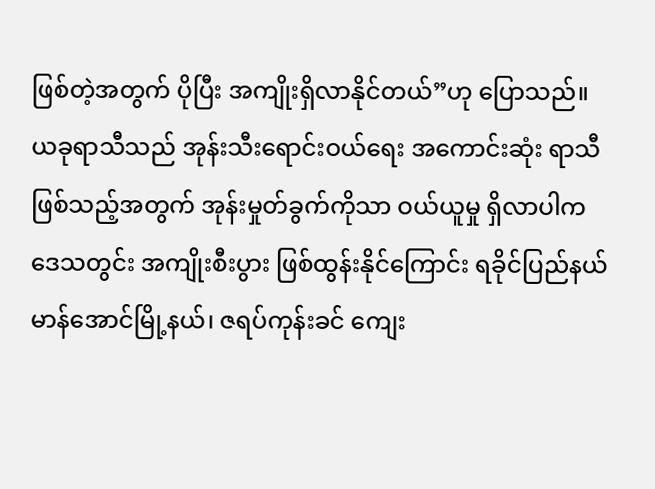ဖြစ်တဲ့အတွက် ပိုပြီး အကျိုးရှိလာနိုင်တယ်”ဟု ပြောသည်။
ယခုရာသီသည် အုန်းသီးရောင်းဝယ်ရေး အကောင်းဆုံး ရာသီဖြစ်သည့်အတွက် အုန်းမှုတ်ခွက်ကိုသာ ဝယ်ယူမှု ရှိလာပါက ဒေသတွင်း အကျိုးစီးပွား ဖြစ်ထွန်းနိုင်ကြောင်း ရခိုင်ပြည်နယ် မာန်အောင်မြို့နယ်၊ ဇရပ်ကုန်းခင် ကျေး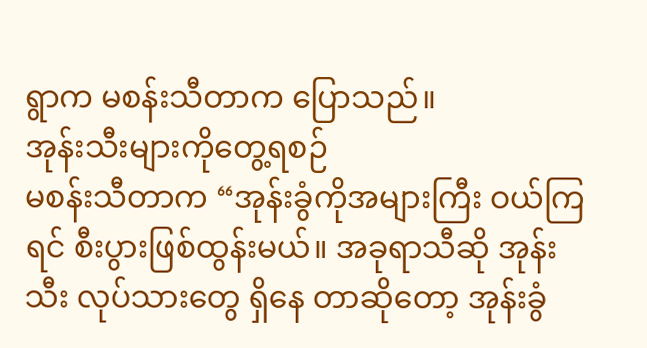ရွာက မစန်းသီတာက ပြောသည်။
အုန်းသီးများကိုတွေ့ရစဉ်
မစန်းသီတာက “အုန်းခွံကိုအများကြီး ဝယ်ကြရင် စီးပွားဖြစ်ထွန်းမယ်။ အခုရာသီဆို အုန်းသီး လုပ်သားတွေ ရှိနေ တာဆိုတော့ အုန်းခွံ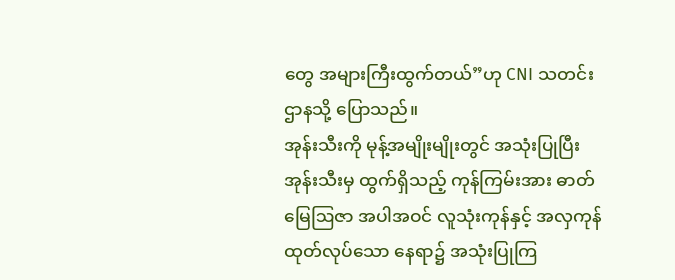တွေ အများကြီးထွက်တယ်”ဟု CNI သတင်းဌာနသို့ ပြောသည်။
အုန်းသီးကို မုန့်အမျိုးမျိုးတွင် အသုံးပြုပြီး အုန်းသီးမှ ထွက်ရှိသည့် ကုန်ကြမ်းအား ဓာတ်မြေဩဇာ အပါအဝင် လူသုံးကုန်နှင့် အလှကုန် ထုတ်လုပ်သော နေရာ၌ အသုံးပြုကြ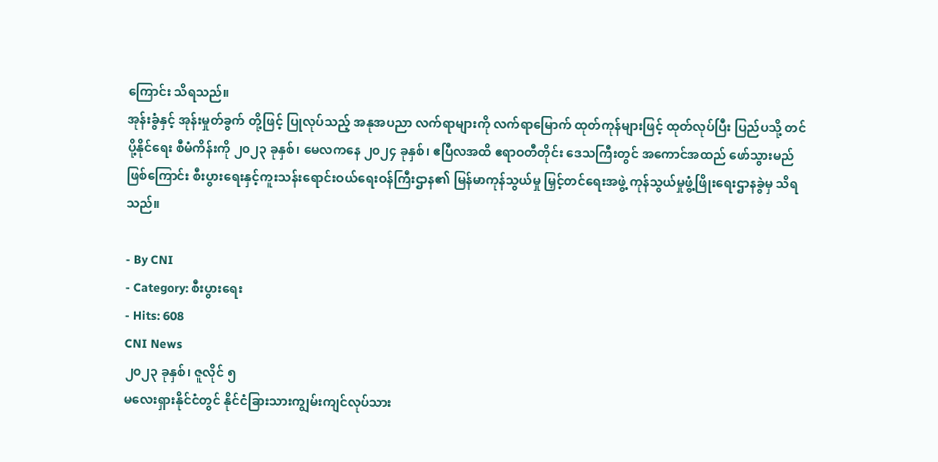ကြောင်း သိရသည်။
အုန်းခွံနှင့် အုန်းမှုတ်ခွက် တို့ဖြင့် ပြုလုပ်သည့် အနုအပညာ လက်ရာများကို လက်ရာမြောက် ထုတ်ကုန်များဖြင့် ထုတ်လုပ်ပြီး ပြည်ပသို့ တင်ပို့နိုင်ရေး စီမံကိန်းကို ၂၀၂၃ ခုနှစ်၊ မေလကနေ ၂၀၂၄ ခုနှစ်၊ ဧပြီလအထိ ဧရာဝတီတိုင်း ဒေသကြီးတွင် အကောင်အထည် ဖော်သွားမည်ဖြစ်ကြောင်း စီးပွားရေးနှင့်ကူးသန်းရောင်းဝယ်ရေးဝန်ကြီးဌာန၏ မြန်မာကုန်သွယ်မှု မြှင့်တင်ရေးအဖွဲ့ ကုန်သွယ်မှုဖွံ့ဖြိုးရေးဌာနခွဲမှ သိရသည်။

- By CNI
- Category: စီးပွားရေး
- Hits: 608
CNI News
၂၀၂၃ ခုနှစ်၊ ဇူလိုင် ၅
မလေးရှားနိုင်ငံတွင် နိုင်ငံခြားသားကျွမ်းကျင်လုပ်သား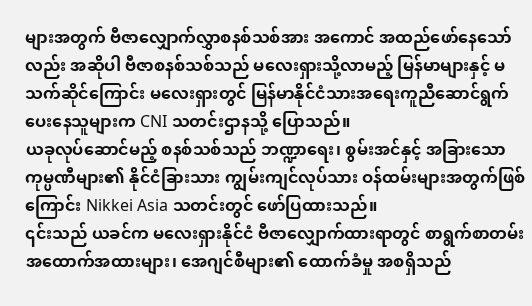များအတွက် ဗီဇာလျှောက်လွှာစနစ်သစ်အား အကောင် အထည်ဖော်နေသော်လည်း အဆိုပါ ဗီဇာစနစ်သစ်သည် မလေးရှားသို့လာမည့် မြန်မာများနှင့် မသက်ဆိုင်ကြောင်း မလေးရှားတွင် မြန်မာနိုင်ငံသားအရေးကူညီဆောင်ရွက်ပေးနေသူများက CNI သတင်းဌာနသို့ ပြောသည်။
ယခုလုပ်ဆောင်မည့် စနစ်သစ်သည် ဘဏ္ဍာရေး၊ စွမ်းအင်နှင့် အခြားသောကုမ္ပဏီများ၏ နိုင်ငံခြားသား ကျွမ်းကျင်လုပ်သား ဝန်ထမ်းများအတွက်ဖြစ်ကြောင်း Nikkei Asia သတင်းတွင် ဖော်ပြထားသည်။
၎င်းသည် ယခင်က မလေးရှားနိုင်ငံ ဗီဇာလျှောက်ထားရာတွင် စာရွက်စာတမ်း အထောက်အထားများ၊ အေဂျင်စီများ၏ ထောက်ခံမှု အစရှိသည်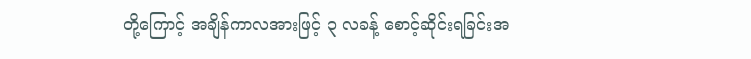တို့ကြောင့် အချိန်ကာလအားဖြင့် ၃ လခန့် စောင့်ဆိုင်းရခြင်းအ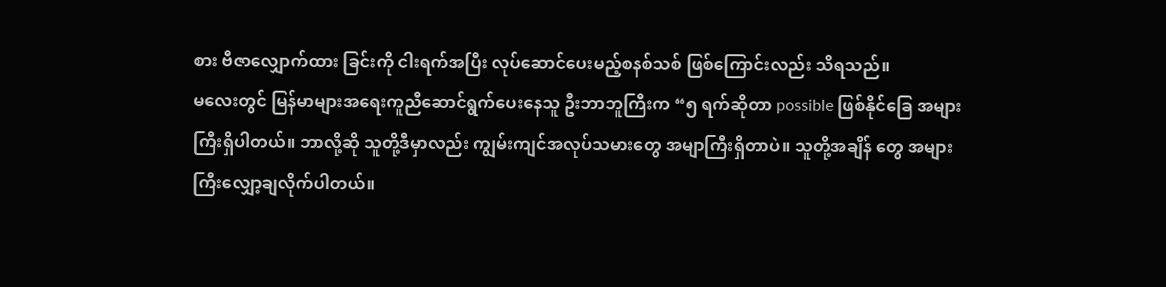စား ဗီဇာလျှောက်ထား ခြင်းကို ငါးရက်အပြီး လုပ်ဆောင်ပေးမည့်စနစ်သစ် ဖြစ်ကြောင်းလည်း သိရသည်။
မလေးတွင် မြန်မာများအရေးကူညီဆောင်ရွက်ပေးနေသူ ဦးဘာဘူကြီးက “၅ ရက်ဆိုတာ possible ဖြစ်နိုင်ခြေ အများကြီးရှိပါတယ်။ ဘာလို့ဆို သူတို့ဒီမှာလည်း ကျွမ်းကျင်အလုပ်သမားတွေ အမျာကြီးရှိတာပဲ။ သူတို့အချိန် တွေ အများကြီးလျှော့ချလိုက်ပါတယ်။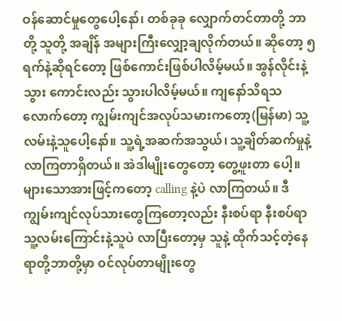ဝန်ဆောင်မှုတွေပေါ့နော်၊ တစ်ခုခု လျှောက်တင်တာတို့ ဘာတို့ သူတို့ အချိန် အများကြီးလျှော့ချလိုက်တယ်။ ဆိုတော့ ၅ ရက်နဲ့ဆိုရင်တော့ ဖြစ်ကောင်းဖြစ်ပါလိမ့်မယ်။ အွန်လိုင်းနဲ့ သွား ကောင်းလည်း သွားပါလိမ့်မယ်။ ကျနော်သိရသလောက်တော့ ကျွမ်းကျင်အလုပ်သမားကတော့(မြန်မာ) သူ့ လမ်းနဲ့သူပေါ့နော်။ သူ့ရဲ့အဆက်အသွယ်၊ သူ့ချိတ်ဆက်မှုနဲ့ လာကြတာရှိတယ်။ အဲဒါမျိုးတွေတော့ တွေ့ဖူးတာ ပေါ့။
များသောအားဖြင့်ကတော့ calling နဲ့ပဲ လာကြတယ်။ ဒီကျွမ်းကျင်လုပ်သားတွေကြတော့လည်း နီးစပ်ရာ နီးစပ်ရာ သူ့လမ်းကြောင်းနဲ့သူပဲ လာပြီးတော့မှ သူနဲ့ ထိုက်သင့်တဲ့နေရာတို့ဘာတို့မှာ ဝင်လုပ်တာမျိုးတွေ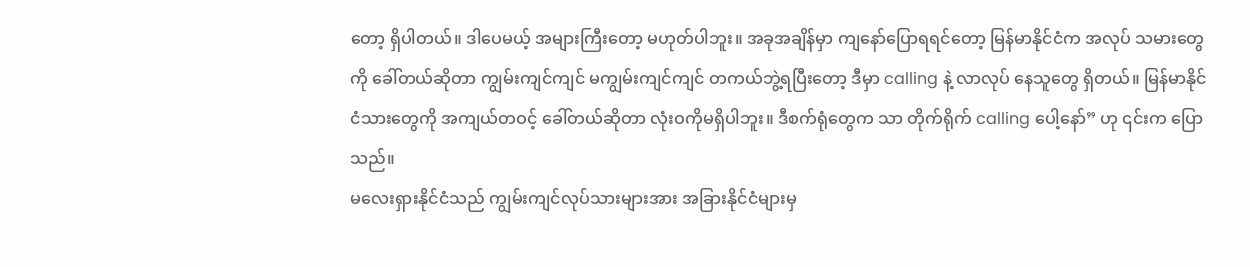တော့ ရှိပါတယ်။ ဒါပေမယ့် အများကြီးတော့ မဟုတ်ပါဘူး။ အခုအချိန်မှာ ကျနော်ပြောရရင်တော့ မြန်မာနိုင်ငံက အလုပ် သမားတွေကို ခေါ်တယ်ဆိုတာ ကျွမ်းကျင်ကျင် မကျွမ်းကျင်ကျင် တကယ်ဘွဲ့ရပြီးတော့ ဒီမှာ calling နဲ့ လာလုပ် နေသူတွေ ရှိတယ်။ မြန်မာနိုင်ငံသားတွေကို အကျယ်တဝင့် ခေါ်တယ်ဆိုတာ လုံးဝကိုမရှိပါဘူး။ ဒီစက်ရုံတွေက သာ တိုက်ရိုက် calling ပေါ့နော်” ဟု ၎င်းက ပြောသည်။
မလေးရှားနိုင်ငံသည် ကျွမ်းကျင်လုပ်သားများအား အခြားနိုင်ငံများမှ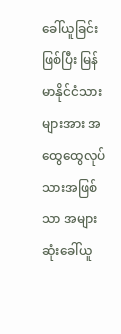ခေါ်ယူခြင်းဖြစ်ပြီး မြန်မာနိုင်ငံသားများအား အထွေထွေလုပ်သားအဖြစ်သာ အများဆုံးခေါ်ယူ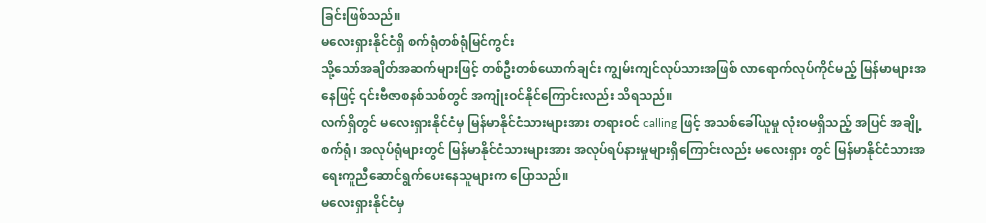ခြင်းဖြစ်သည်။
မလေးရှားနိုင်ငံရှိ စက်ရုံတစ်ရုံမြင်ကွင်း
သို့သော်အချိတ်အဆက်များဖြင့် တစ်ဦးတစ်ယောက်ချင်း ကျွမ်းကျင်လုပ်သားအဖြစ် လာရောက်လုပ်ကိုင်မည့် မြန်မာများအနေဖြင့် ၎င်းဗီဇာစနစ်သစ်တွင် အကျုံးဝင်နိုင်ကြောင်းလည်း သိရသည်။
လက်ရှိတွင် မလေးရှားနိုင်ငံမှ မြန်မာနိုင်ငံသားများအား တရားဝင် calling ဖြင့် အသစ်ခေါ်ယူမှု လုံးဝမရှိသည့် အပြင် အချို့စက်ရုံ၊ အလုပ်ရုံများတွင် မြန်မာနိုင်ငံသားများအား အလုပ်ရပ်နားမှုများရှိကြောင်းလည်း မလေးရှား တွင် မြန်မာနိုင်ငံသားအရေးကူညီဆောင်ရွက်ပေးနေသူများက ပြောသည်။
မလေးရှားနိုင်ငံမှ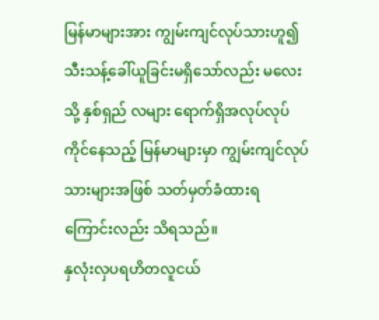မြန်မာများအား ကျွမ်းကျင်လုပ်သားဟူ၍ သီးသန့်ခေါ်ယူခြင်းမရှိသော်လည်း မလေးသို့ နှစ်ရှည် လများ ရောက်ရှိအလုပ်လုပ်ကိုင်နေသည့် မြန်မာများမှာ ကျွမ်းကျင်လုပ်သားများအဖြစ် သတ်မှတ်ခံထားရ ကြောင်းလည်း သိရသည်။
နှလုံးလှပရဟိတလူငယ်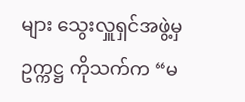များ သွေးလှူရှင်အဖွဲ့မှ ဥက္ကဋ္ဌ ကိုသက်က “မ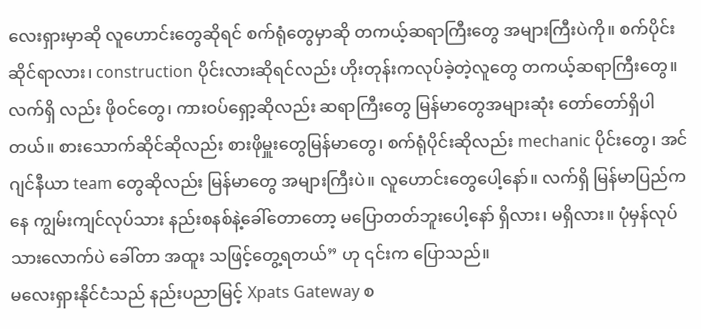လေးရှားမှာဆို လူဟောင်းတွေဆိုရင် စက်ရုံတွေမှာဆို တကယ့်ဆရာကြီးတွေ အများကြီးပဲကို။ စက်ပိုင်း ဆိုင်ရာလား၊ construction ပိုင်းလားဆိုရင်လည်း ဟိုးတုန်းကလုပ်ခဲ့တဲ့လူတွေ တကယ့်ဆရာကြီးတွေ။ လက်ရှိ လည်း ဖိုဝင်တွေ၊ ကားဝပ်ရှော့ဆိုလည်း ဆရာကြီးတွေ မြန်မာတွေအများဆုံး တော်တော်ရှိပါတယ်။ စားသောက်ဆိုင်ဆိုလည်း စားဖိုမှူးတွေမြန်မာတွေ၊ စက်ရုံပိုင်းဆိုလည်း mechanic ပိုင်းတွေ၊ အင်ဂျင်နီယာ team တွေဆိုလည်း မြန်မာတွေ အများကြီးပဲ။ လူဟောင်းတွေပေါ့နော်။ လက်ရှိ မြန်မာပြည်ကနေ ကျွမ်းကျင်လုပ်သား နည်းစနစ်နဲ့ခေါ်တောတော့ မပြောတတ်ဘူးပေါ့နော် ရှိလား၊ မရှိလား။ ပုံမှန်လုပ်သားလောက်ပဲ ခေါ်တာ အထူး သဖြင့်တွေ့ရတယ်” ဟု ၎င်းက ပြောသည်။
မလေးရှားနိုင်ငံသည် နည်းပညာမြင့် Xpats Gateway စ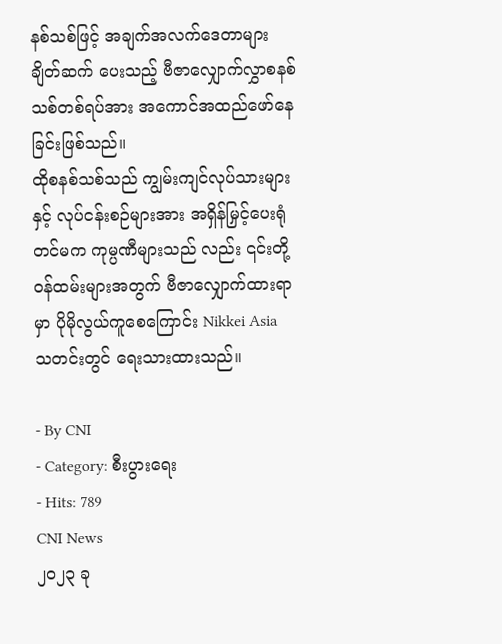နစ်သစ်ဖြင့် အချက်အလက်ဒေတာများ ချိတ်ဆက် ပေးသည့် ဗီဇာလျှောက်လွှာစနစ်သစ်တစ်ရပ်အား အကောင်အထည်ဖော်နေခြင်းဖြစ်သည်။
ထိုစနစ်သစ်သည် ကျွမ်းကျင်လုပ်သားများနှင့် လုပ်ငန်းစဉ်များအား အရှိန်မြှင့်ပေးရုံတင်မက ကုမ္ပဏီများသည် လည်း ၎င်းတို့ ဝန်ထမ်းများအတွက် ဗီဇာလျှောက်ထားရာမှာ ပိုမိုလွယ်ကူစေကြောင်း Nikkei Asia သတင်းတွင် ရေးသားထားသည်။

- By CNI
- Category: စီးပွားရေး
- Hits: 789
CNI News
၂၀၂၃ ခု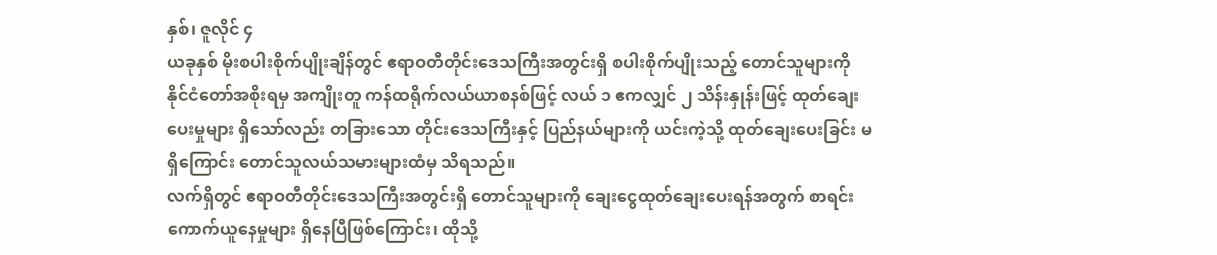နှစ်၊ ဇူလိုင် ၄
ယခုနှစ် မိုးစပါးစိုက်ပျိုးချိန်တွင် ဧရာဝတီတိုင်းဒေသကြီးအတွင်းရှိ စပါးစိုက်ပျိုးသည့် တောင်သူများကို နိုင်ငံတော်အစိုးရမှ အကျိုးတူ ကန်ထရိုက်လယ်ယာစနစ်ဖြင့် လယ် ၁ ဧကလျှင် ၂ သိန်းနှုန်းဖြင့် ထုတ်ချေးပေးမှုများ ရှိသော်လည်း တခြားသော တိုင်းဒေသကြီးနှင့် ပြည်နယ်များကို ယင်းကဲ့သို့ ထုတ်ချေးပေးခြင်း မရှိကြောင်း တောင်သူလယ်သမားများထံမှ သိရသည်။
လက်ရှိတွင် ဧရာဝတီတိုင်းဒေသကြီးအတွင်းရှိ တောင်သူများကို ချေးငွေထုတ်ချေးပေးရန်အတွက် စာရင်းကောက်ယူနေမှုများ ရှိနေပြီဖြစ်ကြောင်း၊ ထိုသို့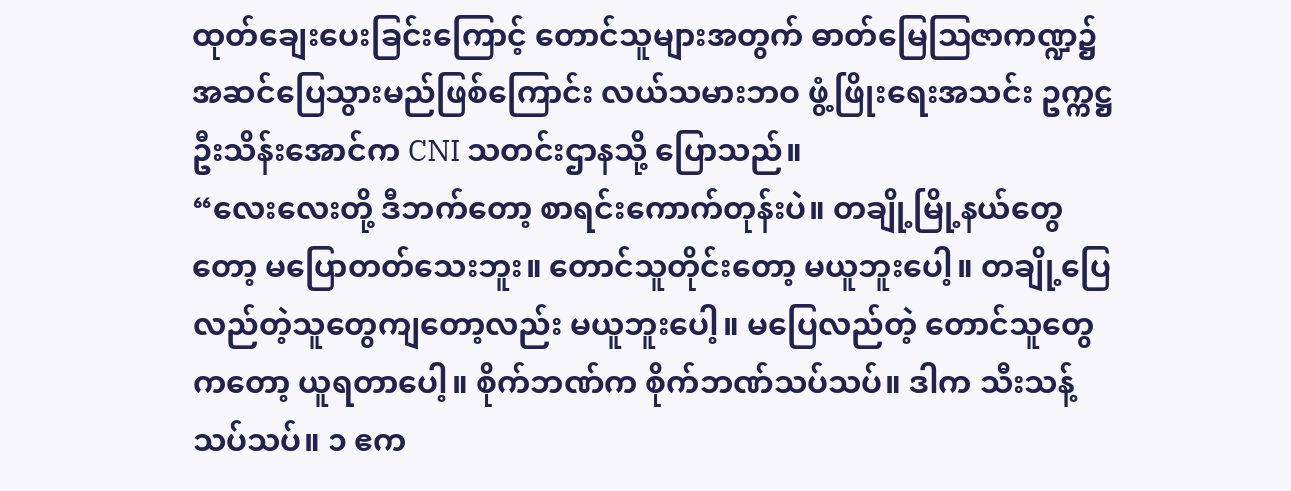ထုတ်ချေးပေးခြင်းကြောင့် တောင်သူများအတွက် ဓာတ်မြေဩဇာကဏ္ဍ၌ အဆင်ပြေသွားမည်ဖြစ်ကြောင်း လယ်သမားဘဝ ဖွံ့ဖြိုးရေးအသင်း ဥက္ကဋ္ဌ ဦးသိန်းအောင်က CNI သတင်းဌာနသို့ ပြောသည်။
“လေးလေးတို့ ဒီဘက်တော့ စာရင်းကောက်တုန်းပဲ။ တချို့မြို့နယ်တွေတော့ မပြောတတ်သေးဘူး။ တောင်သူတိုင်းတော့ မယူဘူးပေါ့။ တချို့ပြေလည်တဲ့သူတွေကျတော့လည်း မယူဘူးပေါ့။ မပြေလည်တဲ့ တောင်သူတွေကတော့ ယူရတာပေါ့။ စိုက်ဘဏ်က စိုက်ဘဏ်သပ်သပ်။ ဒါက သီးသန့်သပ်သပ်။ ၁ ဧက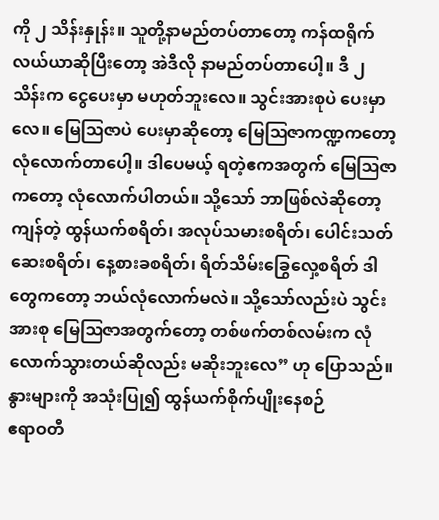ကို ၂ သိန်းနှုန်း။ သူတို့နာမည်တပ်တာတော့ ကန်ထရိုက်လယ်ယာဆိုပြီးတော့ အဲဒီလို နာမည်တပ်တာပေါ့။ ဒီ ၂ သိန်းက ငွေပေးမှာ မဟုတ်ဘူးလေ။ သွင်းအားစုပဲ ပေးမှာလေ။ မြေဩဇာပဲ ပေးမှာဆိုတော့ မြေဩဇာကဏ္ဍကတော့ လုံလောက်တာပေါ့။ ဒါပေမယ့် ရတဲ့ဧကအတွက် မြေဩဇာကတော့ လုံလောက်ပါတယ်။ သို့သော် ဘာဖြစ်လဲဆိုတော့ ကျန်တဲ့ ထွန်ယက်စရိတ်၊ အလုပ်သမားစရိတ်၊ ပေါင်းသတ်ဆေးစရိတ်၊ နေ့စားခစရိတ်၊ ရိတ်သိမ်းခြွေလှေ့စရိတ် ဒါတွေကတော့ ဘယ်လုံလောက်မလဲ။ သို့သော်လည်းပဲ သွင်းအားစု မြေဩဇာအတွက်တော့ တစ်ဖက်တစ်လမ်းက လုံလောက်သွားတယ်ဆိုလည်း မဆိုးဘူးလေ” ဟု ပြောသည်။
နွားများကို အသုံးပြု၍ ထွန်ယက်စိုက်ပျိုးနေစဉ်
ဧရာဝတီ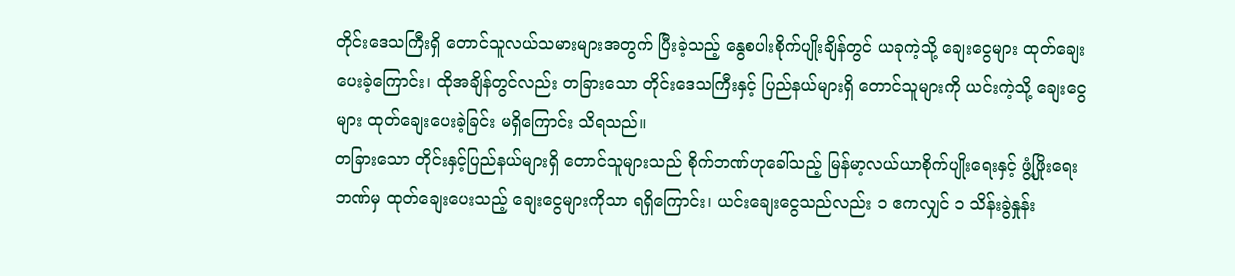တိုင်းဒေသကြီးရှိ တောင်သူလယ်သမားများအတွက် ပြီးခဲ့သည့် နွေစပါးစိုက်ပျိုးချိန်တွင် ယခုကဲ့သို့ ချေးငွေများ ထုတ်ချေးပေးခဲ့ကြောင်း၊ ထိုအချိန်တွင်လည်း တခြားသော တိုင်းဒေသကြီးနှင့် ပြည်နယ်များရှိ တောင်သူများကို ယင်းကဲ့သို့ ချေးငွေများ ထုတ်ချေးပေးခဲ့ခြင်း မရှိကြောင်း သိရသည်။
တခြားသော တိုင်းနှင့်ပြည်နယ်များရှိ တောင်သူများသည် စိုက်ဘဏ်ဟုခေါ်သည့် မြန်မာ့လယ်ယာစိုက်ပျိုးရေးနှင့် ဖွံ့ဖြိုးရေးဘဏ်မှ ထုတ်ချေးပေးသည့် ချေးငွေများကိုသာ ရရှိကြောင်း၊ ယင်းချေးငွေသည်လည်း ၁ ဧကလျှင် ၁ သိန်းခွဲနှုန်း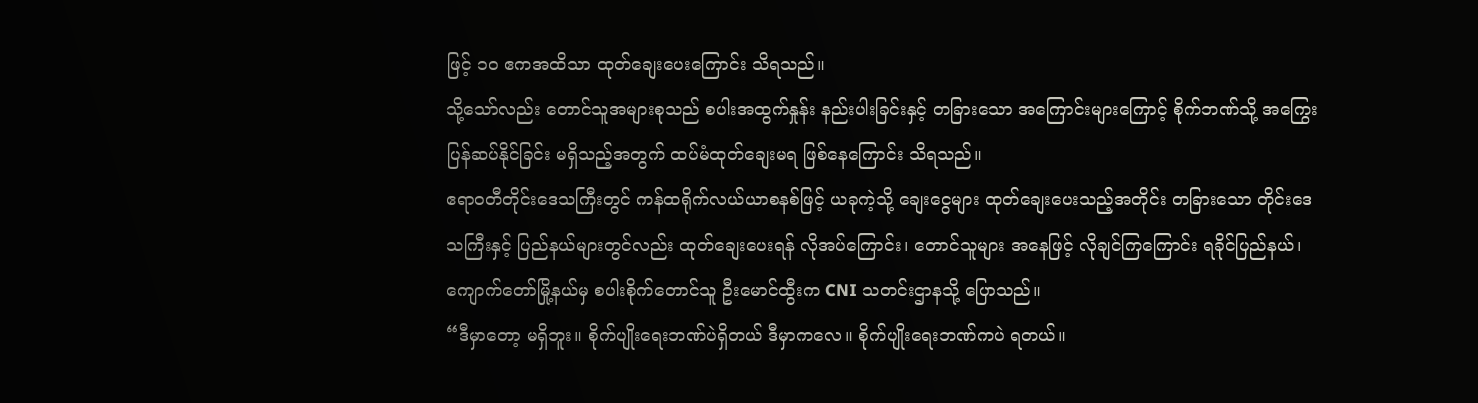ဖြင့် ၁၀ ဧကအထိသာ ထုတ်ချေးပေးကြောင်း သိရသည်။
သို့သော်လည်း တောင်သူအများစုသည် စပါးအထွက်နှုန်း နည်းပါးခြင်းနှင့် တခြားသော အကြောင်းများကြောင့် စိုက်ဘဏ်သို့ အကြွေးပြန်ဆပ်နိုင်ခြင်း မရှိသည့်အတွက် ထပ်မံထုတ်ချေးမရ ဖြစ်နေကြောင်း သိရသည်။
ဧရာဝတီတိုင်းဒေသကြီးတွင် ကန်ထရိုက်လယ်ယာစနစ်ဖြင့် ယခုကဲ့သို့ ချေးငွေများ ထုတ်ချေးပေးသည့်အတိုင်း တခြားသော တိုင်းဒေသကြီးနှင့် ပြည်နယ်များတွင်လည်း ထုတ်ချေးပေးရန် လိုအပ်ကြောင်း၊ တောင်သူများ အနေဖြင့် လိုချင်ကြကြောင်း ရခိုင်ပြည်နယ်၊ ကျောက်တော်မြို့နယ်မှ စပါးစိုက်တောင်သူ ဦးမောင်ထွီးက CNI သတင်းဌာနသို့ ပြောသည်။
“ဒီမှာတော့ မရှိဘူး။ စိုက်ပျိုးရေးဘဏ်ပဲရှိတယ် ဒီမှာကလေ။ စိုက်ပျိုးရေးဘဏ်ကပဲ ရတယ်။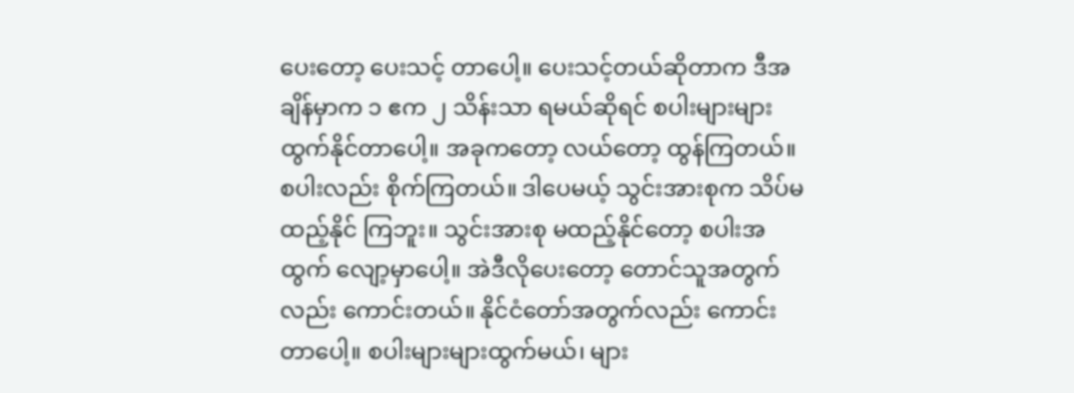ပေးတော့ ပေးသင့် တာပေါ့။ ပေးသင့်တယ်ဆိုတာက ဒီအချိန်မှာက ၁ ဧက ၂ သိန်းသာ ရမယ်ဆိုရင် စပါးများများ ထွက်နိုင်တာပေါ့။ အခုကတော့ လယ်တော့ ထွန်ကြတယ်။ စပါးလည်း စိုက်ကြတယ်။ ဒါပေမယ့် သွင်းအားစုက သိပ်မထည့်နိုင် ကြဘူး။ သွင်းအားစု မထည့်နိုင်တော့ စပါးအထွက် လျော့မှာပေါ့။ အဲဒီလိုပေးတော့ တောင်သူအတွက်လည်း ကောင်းတယ်။ နိုင်ငံတော်အတွက်လည်း ကောင်းတာပေါ့။ စပါးများများထွက်မယ်၊ များ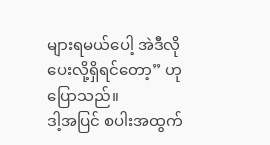များရမယ်ပေါ့ အဲဒီလို ပေးလို့ရှိရင်တော့” ဟု ပြောသည်။
ဒါ့အပြင် စပါးအထွက်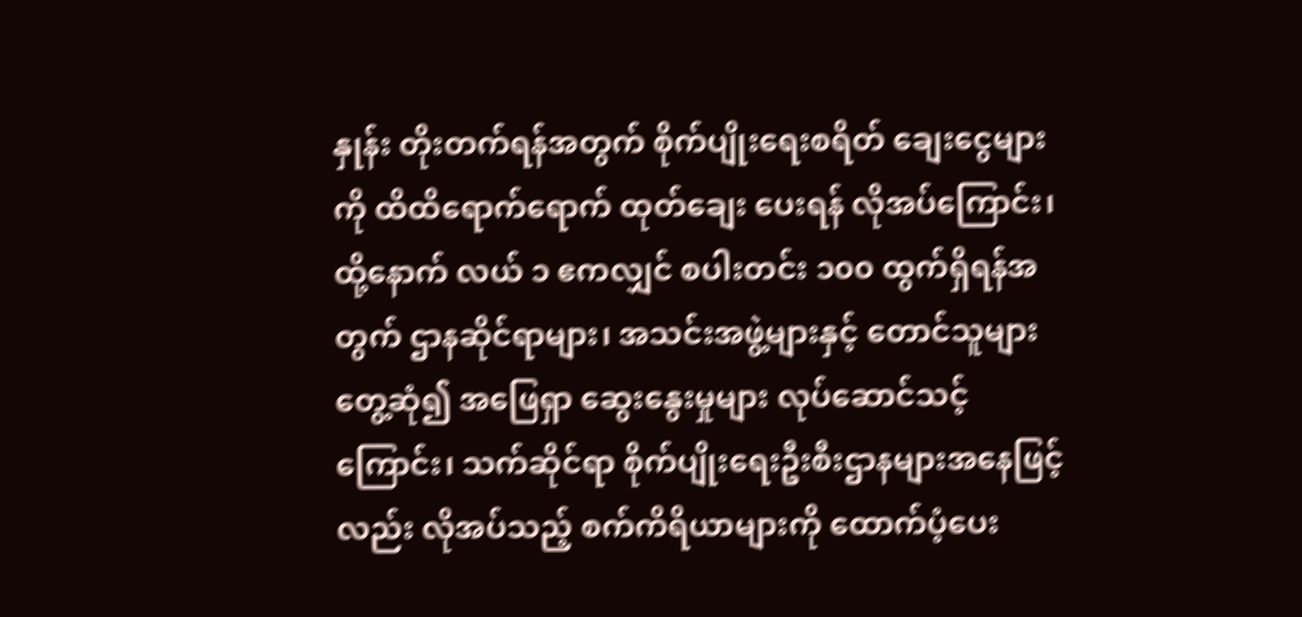နှုန်း တိုးတက်ရန်အတွက် စိုက်ပျိုးရေးစရိတ် ချေးငွေများကို ထိထိရောက်ရောက် ထုတ်ချေး ပေးရန် လိုအပ်ကြောင်း၊ ထို့နောက် လယ် ၁ ဧကလျှင် စပါးတင်း ၁၀၀ ထွက်ရှိရန်အတွက် ဌာနဆိုင်ရာများ၊ အသင်းအဖွဲ့များနှင့် တောင်သူများတွေ့ဆုံ၍ အဖြေရှာ ဆွေးနွေးမှုများ လုပ်ဆောင်သင့်ကြောင်း၊ သက်ဆိုင်ရာ စိုက်ပျိုးရေးဦးစီးဌာနများအနေဖြင့်လည်း လိုအပ်သည့် စက်ကိရိယာများကို ထောက်ပံ့ပေး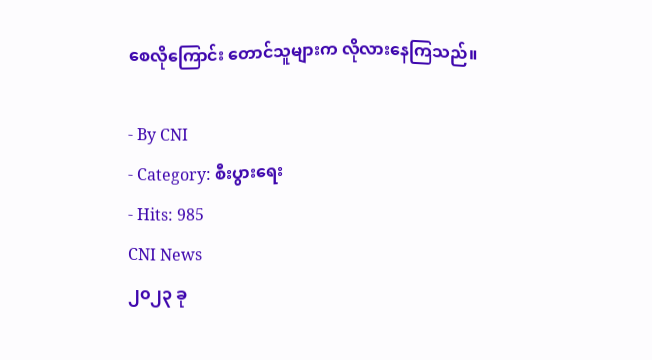စေလိုကြောင်း တောင်သူများက လိုလားနေကြသည်။

- By CNI
- Category: စီးပွားရေး
- Hits: 985
CNI News
၂၀၂၃ ခု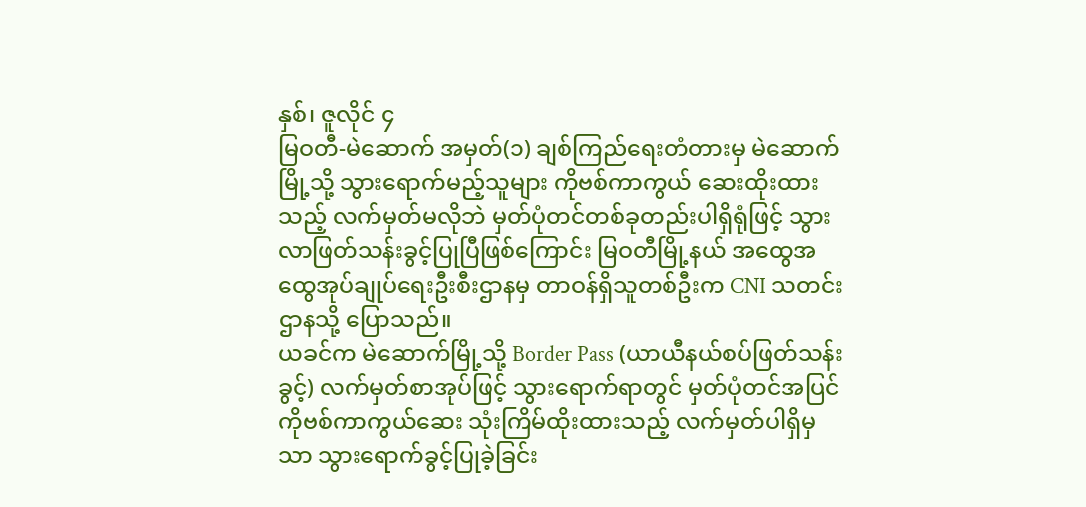နှစ်၊ ဇူလိုင် ၄
မြဝတီ-မဲဆောက် အမှတ်(၁) ချစ်ကြည်ရေးတံတားမှ မဲဆောက်မြို့သို့ သွားရောက်မည့်သူများ ကိုဗစ်ကာကွယ် ဆေးထိုးထားသည့် လက်မှတ်မလိုဘဲ မှတ်ပုံတင်တစ်ခုတည်းပါရှိရုံဖြင့် သွားလာဖြတ်သန်းခွင့်ပြုပြီဖြစ်ကြောင်း မြဝတီမြို့နယ် အထွေအထွေအုပ်ချုပ်ရေးဦးစီးဌာနမှ တာဝန်ရှိသူတစ်ဦးက CNI သတင်းဌာနသို့ ပြောသည်။
ယခင်က မဲဆောက်မြို့သို့ Border Pass (ယာယီနယ်စပ်ဖြတ်သန်းခွင့်) လက်မှတ်စာအုပ်ဖြင့် သွားရောက်ရာတွင် မှတ်ပုံတင်အပြင် ကိုဗစ်ကာကွယ်ဆေး သုံးကြိမ်ထိုးထားသည့် လက်မှတ်ပါရှိမှသာ သွားရောက်ခွင့်ပြုခဲ့ခြင်း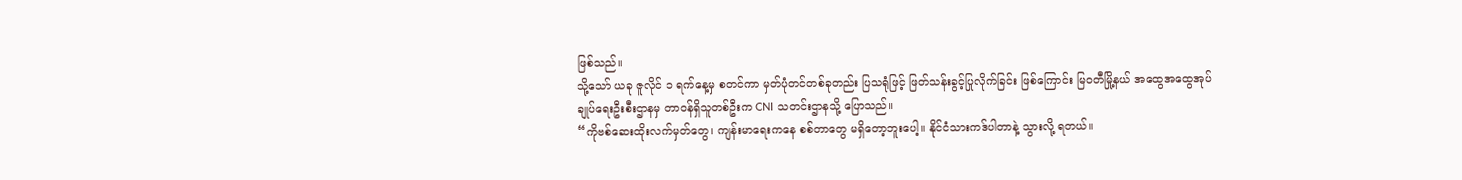ဖြစ်သည်။
သို့သော် ယခု ဇူလိုင် ၁ ရက်နေ့မှ စတင်ကာ မှတ်ပုံတင်တစ်ခုတည်း ပြသရုံဖြင့် ဖြတ်သန်းခွင့်ပြုလိုက်ခြင်း ဖြစ်ကြောင်း မြဝတီမြို့နယ် အထွေအထွေအုပ်ချုပ်ရေးဦးစီးဌာနမှ တာဝန်ရှိသူတစ်ဦးက CNI သတင်းဌာနသို့ ပြောသည်။
“ကိုဗစ်ဆေးထိုးလက်မှတ်တွေ၊ ကျန်းမာရေးကနေ စစ်တာတွေ မရှိတော့ဘူးပေါ့။ နိုင်ငံသားကဒ်ပါတာနဲ့ သွားလို့ ရတယ်။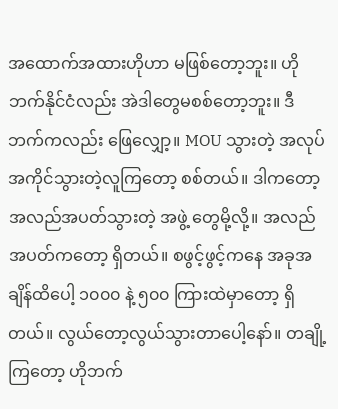အထောက်အထားဟိုဟာ မဖြစ်တော့ဘူး။ ဟိုဘက်နိုင်ငံလည်း အဲဒါတွေမစစ်တော့ဘူး။ ဒီဘက်ကလည်း ဖြေလျှော့။ MOU သွားတဲ့ အလုပ်အကိုင်သွားတဲ့လူကြတော့ စစ်တယ်။ ဒါကတော့ အလည်အပတ်သွားတဲ့ အဖွဲ့ တွေမို့လို့။ အလည်အပတ်ကတော့ ရှိတယ်။ စဖွင့်ဖွင့်ကနေ အခုအချိန်ထိပေါ့ ၁၀၀၀ နဲ့ ၅၀၀ ကြားထဲမှာတော့ ရှိတယ်။ လွယ်တော့လွယ်သွားတာပေါ့နော်။ တချို့ကြတော့ ဟိုဘက်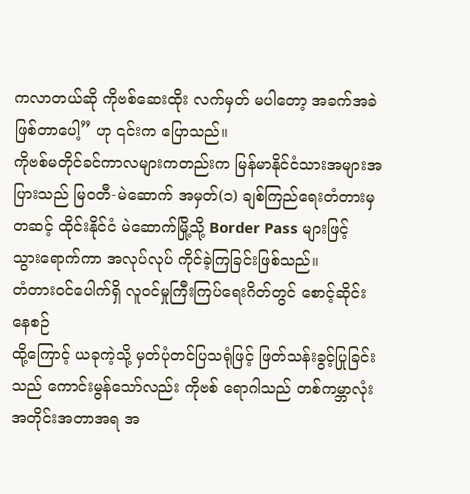ကလာတယ်ဆို ကိုဗစ်ဆေးထိုး လက်မှတ် မပါတော့ အခက်အခဲဖြစ်တာပေါ့” ဟု ၎င်းက ပြောသည်။
ကိုဗစ်မတိုင်ခင်ကာလများကတည်းက မြန်မာနိုင်ငံသားအများအပြားသည် မြဝတီ-မဲဆောက် အမှတ်(၁) ချစ်ကြည်ရေးတံတားမှတဆင့် ထိုင်းနိုင်ငံ မဲဆောက်မြို့သို့ Border Pass များဖြင့် သွားရောက်ကာ အလုပ်လုပ် ကိုင်ခဲ့ကြခြင်းဖြစ်သည်။
တံတားဝင်ပေါက်ရှိ လူဝင်မှုကြီးကြပ်ရေးဂိတ်တွင် စောင့်ဆိုင်းနေစဉ်
ထို့ကြောင့် ယခုကဲ့သို့ မှတ်ပုံတင်ပြသရုံဖြင့် ဖြတ်သန်းခွင့်ပြုခြင်းသည် ကောင်းမွန်သော်လည်း ကိုဗစ် ရောဂါသည် တစ်ကမ္ဘာလုံးအတိုင်းအတာအရ အ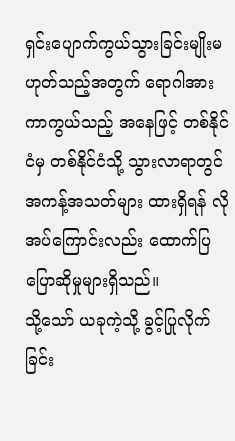ရှင်းပျောက်ကွယ်သွားခြင်းမျိုးမဟုတ်သည့်အတွက် ရောဂါအားကာကွယ်သည့် အနေဖြင့် တစ်နိုင်ငံမှ တစ်နိုင်ငံသို့ သွားလာရာတွင် အကန့်အသတ်များ ထားရှိရန် လိုအပ်ကြောင်းလည်း ထောက်ပြပြောဆိုမှုများရှိသည်။
သို့သော် ယခုကဲ့သို့ ခွင့်ပြုလိုက်ခြင်း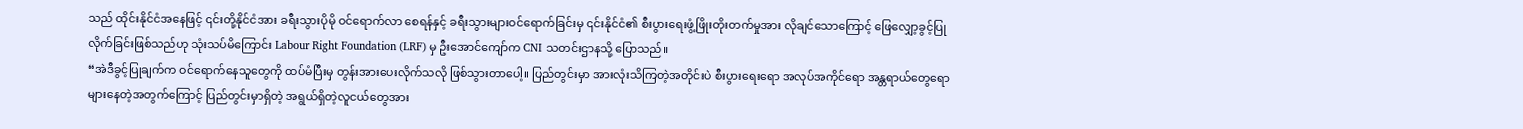သည် ထိုင်းနိုင်ငံအနေဖြင့် ၎င်းတို့နိုင်ငံအား ခရီးသွားပိုမို ဝင်ရောက်လာ စေရန်နှင့် ခရီးသွားများဝင်ရောက်ခြင်းမှ ၎င်းနိုင်ငံ၏ စီးပွားရေးဖွံ့ဖြိုးတိုးတက်မှုအား လိုချင်သောကြောင့် ဖြေလျှော့ခွင့်ပြုလိုက်ခြင်းဖြစ်သည်ဟု သုံးသပ်မိကြောင်း Labour Right Foundation (LRF) မှ ဦးအောင်ကျော်က CNI သတင်းဌာနသို့ ပြောသည်။
“အဲဒီခွင့်ပြုချက်က ဝင်ရောက်နေသူတွေကို ထပ်မံပြီးမှ တွန်းအားပေးလိုက်သလို ဖြစ်သွားတာပေါ့။ ပြည်တွင်းမှာ အားလုံးသိကြတဲ့အတိုင်းပဲ စီးပွားရေးရော အလုပ်အကိုင်ရော အန္တရာယ်တွေရော များနေတဲ့အတွက်ကြောင့် ပြည်တွင်းမှာရှိတဲ့ အရွယ်ရှိတဲ့လူငယ်တွေအား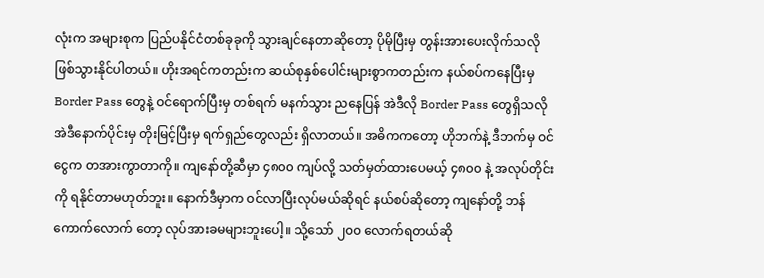လုံးက အများစုက ပြည်ပနိုင်ငံတစ်ခုခုကို သွားချင်နေတာဆိုတော့ ပိုမိုပြီးမှ တွန်းအားပေးလိုက်သလို ဖြစ်သွားနိုင်ပါတယ်။ ဟိုးအရင်ကတည်းက ဆယ်စုနှစ်ပေါင်းများစွာကတည်းက နယ်စပ်ကနေပြီးမှ Border Pass တွေနဲ့ ဝင်ရောက်ပြီးမှ တစ်ရက် မနက်သွား ညနေပြန် အဲဒီလို Border Pass တွေရှိသလို အဲဒီနောက်ပိုင်းမှ တိုးမြင့်ပြီးမှ ရက်ရှည်တွေလည်း ရှိလာတယ်။ အဓိကကတော့ ဟိုဘက်နဲ့ ဒီဘက်မှ ဝင်ငွေက တအားကွာတာကို။ ကျနော်တို့ဆီမှာ ၄၈၀၀ ကျပ်လို့ သတ်မှတ်ထားပေမယ့် ၄၈၀၀ နဲ့ အလုပ်တိုင်းကို ရနိုင်တာမဟုတ်ဘူး။ နောက်ဒီမှာက ဝင်လာပြီးလုပ်မယ်ဆိုရင် နယ်စပ်ဆိုတော့ ကျနော်တို့ ဘန်ကောက်လောက် တော့ လုပ်အားခမများဘူးပေါ့။ သို့သော် ၂၀၀ လောက်ရတယ်ဆို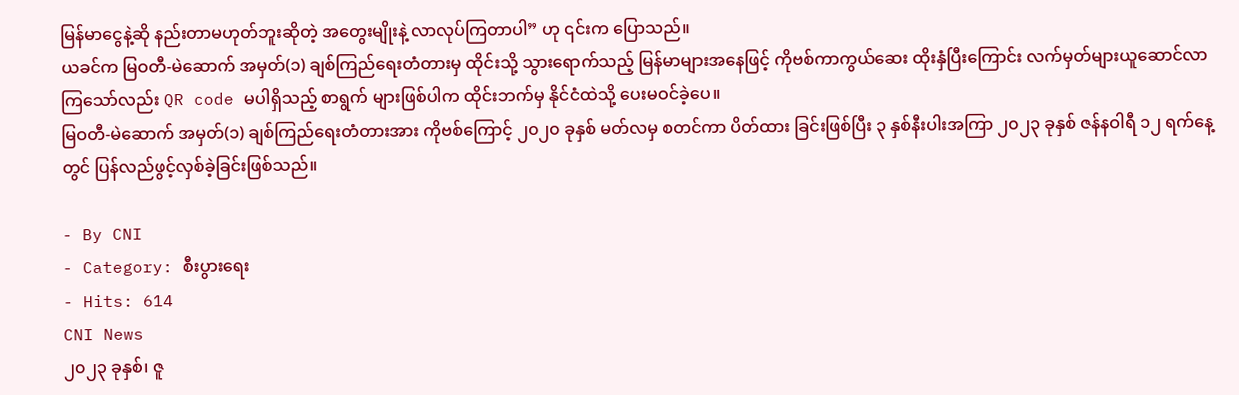မြန်မာငွေနဲ့ဆို နည်းတာမဟုတ်ဘူးဆိုတဲ့ အတွေးမျိုးနဲ့ လာလုပ်ကြတာပါ” ဟု ၎င်းက ပြောသည်။
ယခင်က မြဝတီ-မဲဆောက် အမှတ်(၁) ချစ်ကြည်ရေးတံတားမှ ထိုင်းသို့ သွားရောက်သည့် မြန်မာများအနေဖြင့် ကိုဗစ်ကာကွယ်ဆေး ထိုးနှံပြီးကြောင်း လက်မှတ်များယူဆောင်လာကြသော်လည်း QR code မပါရှိသည့် စာရွက် များဖြစ်ပါက ထိုင်းဘက်မှ နိုင်ငံထဲသို့ ပေးမဝင်ခဲ့ပေ။
မြဝတီ-မဲဆောက် အမှတ်(၁) ချစ်ကြည်ရေးတံတားအား ကိုဗစ်ကြောင့် ၂၀၂၀ ခုနှစ် မတ်လမှ စတင်ကာ ပိတ်ထား ခြင်းဖြစ်ပြီး ၃ နှစ်နီးပါးအကြာ ၂၀၂၃ ခုနှစ် ဇန်နဝါရီ ၁၂ ရက်နေ့တွင် ပြန်လည်ဖွင့်လှစ်ခဲ့ခြင်းဖြစ်သည်။

- By CNI
- Category: စီးပွားရေး
- Hits: 614
CNI News
၂၀၂၃ ခုနှစ်၊ ဇူ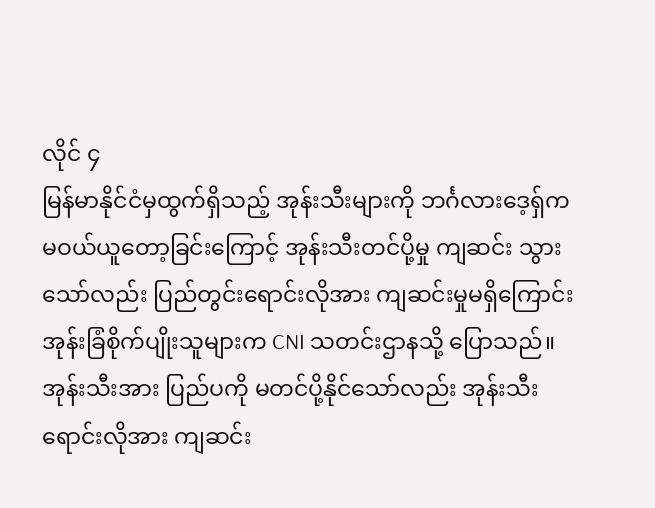လိုင် ၄
မြန်မာနိုင်ငံမှထွက်ရှိသည့် အုန်းသီးများကို ဘင်္ဂလားဒေ့ရှ်က မဝယ်ယူတော့ခြင်းကြောင့် အုန်းသီးတင်ပို့မှု ကျဆင်း သွားသော်လည်း ပြည်တွင်းရောင်းလိုအား ကျဆင်းမှုမရှိကြောင်း အုန်းခြံစိုက်ပျိုးသူများက CNI သတင်းဌာနသို့ ပြောသည်။
အုန်းသီးအား ပြည်ပကို မတင်ပို့နိုင်သော်လည်း အုန်းသီးရောင်းလိုအား ကျဆင်း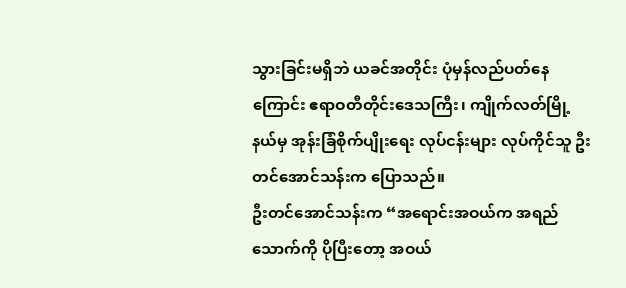သွားခြင်းမရှိဘဲ ယခင်အတိုင်း ပုံမှန်လည်ပတ်နေကြောင်း ဧရာဝတီတိုင်းဒေသကြီး၊ ကျိုက်လတ်မြို့နယ်မှ အုန်းခြံစိုက်ပျိုးရေး လုပ်ငန်းများ လုပ်ကိုင်သူ ဦးတင်အောင်သန်းက ပြောသည်။
ဦးတင်အောင်သန်းက “အရောင်းအဝယ်က အရည်သောက်ကို ပိုပြီးတော့ အဝယ်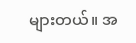များတယ်။ အ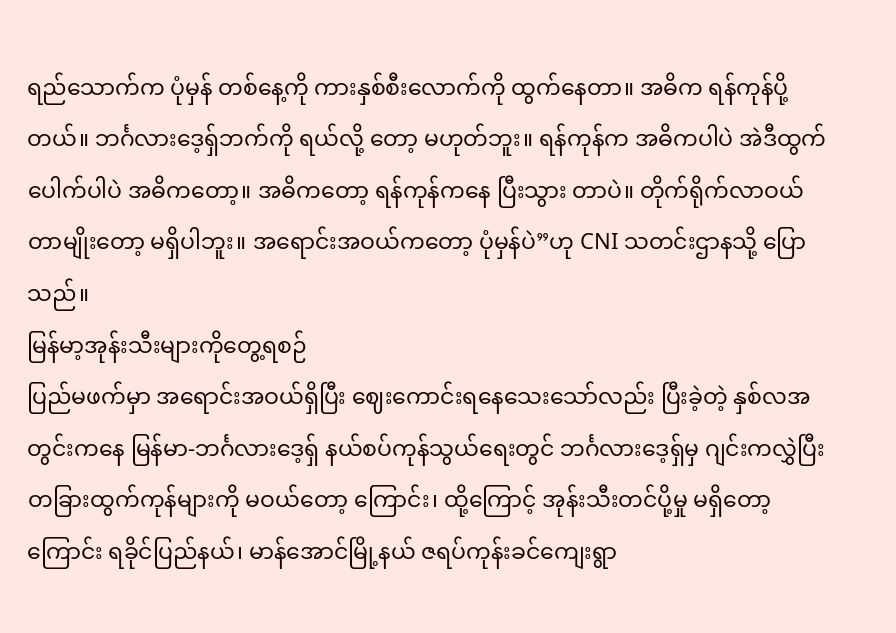ရည်သောက်က ပုံမှန် တစ်နေ့ကို ကားနှစ်စီးလောက်ကို ထွက်နေတာ။ အဓိက ရန်ကုန်ပို့တယ်။ ဘင်္ဂလားဒေ့ရှ်ဘက်ကို ရယ်လို့ တော့ မဟုတ်ဘူး။ ရန်ကုန်က အဓိကပါပဲ အဲဒီထွက်ပေါက်ပါပဲ အဓိကတော့။ အဓိကတော့ ရန်ကုန်ကနေ ပြီးသွား တာပဲ။ တိုက်ရိုက်လာဝယ်တာမျိုးတော့ မရှိပါဘူး။ အရောင်းအဝယ်ကတော့ ပုံမှန်ပဲ”ဟု CNI သတင်းဌာနသို့ ပြော သည်။
မြန်မာ့အုန်းသီးများကိုတွေ့ရစဉ်
ပြည်မဖက်မှာ အရောင်းအဝယ်ရှိပြီး ဈေးကောင်းရနေသေးသော်လည်း ပြီးခဲ့တဲ့ နှစ်လအတွင်းကနေ မြန်မာ-ဘင်္ဂလားဒေ့ရှ် နယ်စပ်ကုန်သွယ်ရေးတွင် ဘင်္ဂလားဒေ့ရှ်မှ ဂျင်းကလွှဲပြီး တခြားထွက်ကုန်များကို မဝယ်တော့ ကြောင်း၊ ထို့ကြောင့် အုန်းသီးတင်ပို့မှု မရှိတော့ကြောင်း ရခိုင်ပြည်နယ်၊ မာန်အောင်မြို့နယ် ဇရပ်ကုန်းခင်ကျေးရွာ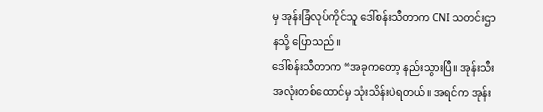မှ အုန်းခြံလုပ်ကိုင်သူ ဒေါ်စန်းသီတာက CNI သတင်းဌာနသို့ ပြောသည်။
ဒေါ်စန်းသီတာက “အခုကတော့ နည်းသွားပြီ။ အုန်းသီး အလုံးတစ်ထောင်မှ သုံးသိန်းပဲရတယ်။ အရင်က အုန်း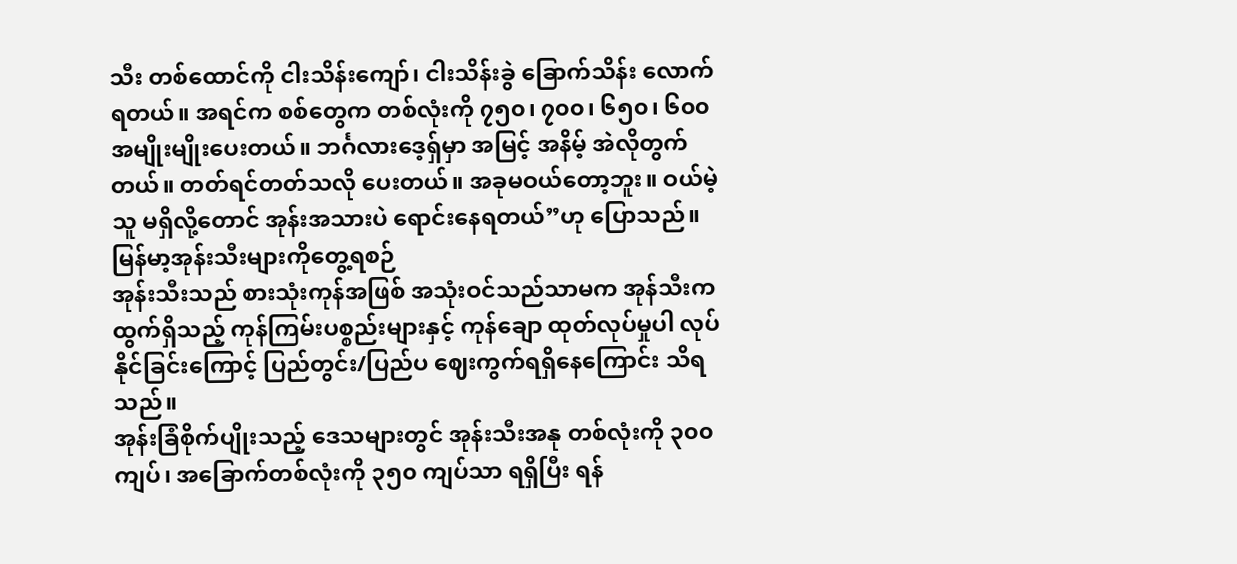သီး တစ်ထောင်ကို ငါးသိန်းကျော်၊ ငါးသိန်းခွဲ ခြောက်သိန်း လောက်ရတယ်။ အရင်က စစ်တွေက တစ်လုံးကို ၇၅၀၊ ၇၀၀၊ ၆၅၀၊ ၆၀၀ အမျိုးမျိုးပေးတယ်။ ဘင်္ဂလားဒေ့ရှ်မှာ အမြင့် အနိမ့် အဲလိုတွက်တယ်။ တတ်ရင်တတ်သလို ပေးတယ်။ အခုမဝယ်တော့ဘူး။ ဝယ်မဲ့သူ မရှိလို့တောင် အုန်းအသားပဲ ရောင်းနေရတယ်”ဟု ပြောသည်။
မြန်မာ့အုန်းသီးများကိုတွေ့ရစဉ်
အုန်းသီးသည် စားသုံးကုန်အဖြစ် အသုံးဝင်သည်သာမက အုန်သီးက ထွက်ရှိသည့် ကုန်ကြမ်းပစ္စည်းများနှင့် ကုန်ချော ထုတ်လုပ်မှုပါ လုပ်နိုင်ခြင်းကြောင့် ပြည်တွင်း/ပြည်ပ ဈေးကွက်ရရှိနေကြောင်း သိရသည်။
အုန်းခြံစိုက်ပျိုးသည့် ဒေသများတွင် အုန်းသီးအနု တစ်လုံးကို ၃၀၀ ကျပ်၊ အခြောက်တစ်လုံးကို ၃၅၀ ကျပ်သာ ရရှိပြီး ရန်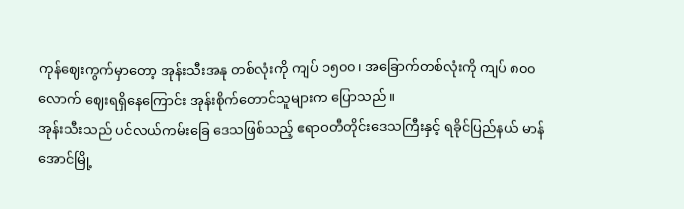ကုန်ဈေးကွက်မှာတော့ အုန်းသီးအနု တစ်လုံးကို ကျပ် ၁၅၀၀၊ အခြောက်တစ်လုံးကို ကျပ် ၈၀၀ လောက် ဈေးရရှိနေကြောင်း အုန်းစိုက်တောင်သူများက ပြောသည်။
အုန်းသီးသည် ပင်လယ်ကမ်းခြေ ဒေသဖြစ်သည့် ဧရာဝတီတိုင်းဒေသကြီးနှင့် ရခိုင်ပြည်နယ် မာန်အောင်မြို့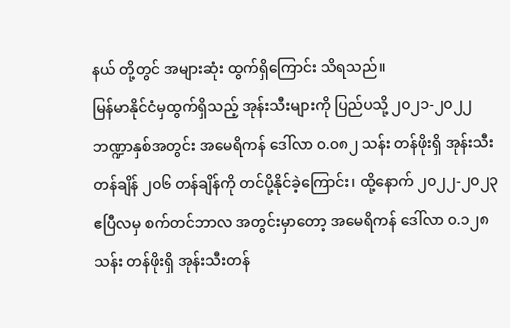နယ် တို့တွင် အများဆုံး ထွက်ရှိကြောင်း သိရသည်။
မြန်မာနိုင်ငံမှထွက်ရှိသည့် အုန်းသီးများကို ပြည်ပသို့ ၂၀၂၁-၂၀၂၂ ဘဏ္ဍာနှစ်အတွင်း အမေရိကန် ဒေါ်လာ ၀.၀၈၂ သန်း တန်ဖိုးရှိ အုန်းသီးတန်ချိန် ၂၀၆ တန်ချိန်ကို တင်ပို့နိုင်ခဲ့ကြောင်း၊ ထို့နောက် ၂၀၂၂-၂၀၂၃ ဧပြီလမှ စက်တင်ဘာလ အတွင်းမှာတော့ အမေရိကန် ဒေါ်လာ ၀.၁၂၈ သန်း တန်ဖိုးရှိ အုန်းသီးတန်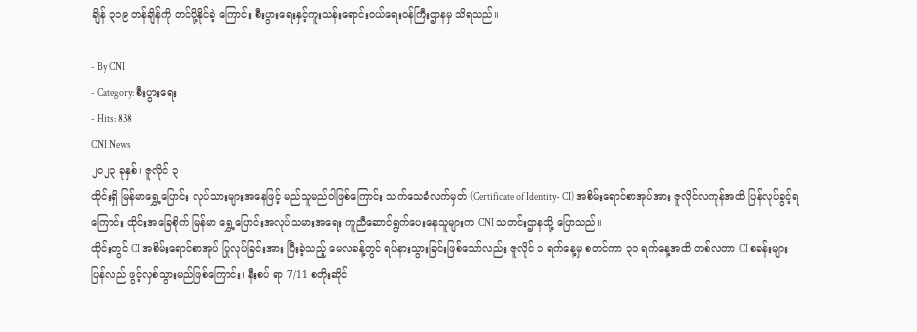ချိန် ၃၁၉ တန်ချိန်ကို တင်ပို့နိုင်ခဲ့ ကြောင်း စီးပွားရေးနှင့်ကူးသန်းရောင်းဝယ်ရေးဝန်ကြီးဌာနမှ သိရသည်။

- By CNI
- Category: စီးပွားရေး
- Hits: 838
CNI News
၂၀၂၃ ခုနှစ်၊ ဇူလိုင် ၃
ထိုင်းရှိ မြန်မာရွှေ့ပြောင်း လုပ်သားများအနေဖြင့် မည်သူမည်ဝါဖြစ်ကြောင်း သက်သေခံလက်မှတ် (Certificate of Identity- CI) အစိမ်းရောင်စာအုပ်အား ဇူလိုင်လကုန်အထိ ပြန်လုပ်ခွင့်ရကြောင်း ထိုင်းအခြေစိုက် မြန်မာ ရွှေ့ပြောင်းအလုပ်သမားအရေး ကူညီဆောင်ရွက်ပေးနေသူများက CNI သတင်းဌာနသို့ ပြောသည်။
ထိုင်းတွင် CI အစိမ်းရောင်စာအုပ် ပြုလုပ်ခြင်းအား ပြီးခဲ့သည့် မေလခန့်တွင် ရပ်နားသွားခြင်းဖြစ်သော်လည်း ဇူလိုင် ၁ ရက်နေ့မှ စတင်ကာ ၃၁ ရက်နေ့အထိ တစ်လတာ CI စခန်းများ ပြန်လည် ဖွင့်လှစ်သွားမည်ဖြစ်ကြောင်း၊ နီးစပ် ရာ 7/11 စတိုးဆိုင်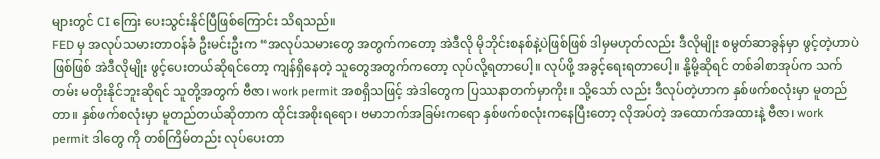များတွင် CI ကြေး ပေးသွင်းနိုင်ပြီဖြစ်ကြောင်း သိရသည်။
FED မှ အလုပ်သမားတာဝန်ခံ ဦးမင်းဦးက “အလုပ်သမားတွေ အတွက်ကတော့ အဲဒီလို မိုဘိုင်းစနစ်နဲ့ပဲဖြစ်ဖြစ် ဒါမှမဟုတ်လည်း ဒီလိုမျိုး စမွတ်ဆာခွန်မှာ ဖွင့်တဲ့ဟာပဲဖြစ်ဖြစ် အဲဒီလိုမျိုး ဖွင့်ပေးတယ်ဆိုရင်တော့ ကျန်ရှိနေတဲ့ သူတွေအတွက်ကတော့ လုပ်လို့ရတာပေါ့။ လုပ်ဖို့ အခွင့်ရေးရတာပေါ့။ နို့မို့ဆိုရင် တစ်ခါစာအုပ်က သက်တမ်း မတိုးနိုင်ဘူးဆိုရင် သူတို့အတွက် ဗီဇာ၊ work permit အစရှိသဖြင့် အဲဒါတွေက ပြဿနာတက်မှာကိုး။ သို့သော် လည်း ဒီလုပ်တဲ့ဟာက နှစ်ဖက်စလုံးမှာ မူတည်တာ။ နှစ်ဖက်စလုံးမှာ မူတည်တယ်ဆိုတာက ထိုင်းအစိုးရရော၊ ဗမာဘက်အခြမ်းကရော နှစ်ဖက်စလုံးကနေပြီးတော့ လိုအပ်တဲ့ အထောက်အထားနဲ့ ဗီဇာ၊ work permit ဒါတွေ ကို တစ်ကြိမ်တည်း လုပ်ပေးတာ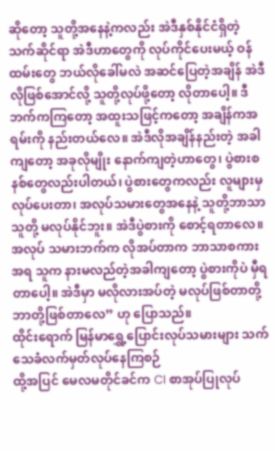ဆိုတော့ သူတို့အနေနဲ့ကလည်း အဲဒီနှစ်နိုင်ငံရှိတဲ့ သက်ဆိုင်ရာ အဲဒီဟာတွေကို လုပ်ကိုင်ပေးမယ့် ဝန်ထမ်းတွေ ဘယ်လိုခေါ်မလဲ အဆင်ပြေတဲ့အချိန် အဲဒီလိုဖြစ်အောင်လို့ သူတို့လုပ်ဖို့တော့ လိုတာပေါ့။ ဒီဘက်ကကြတော့ အထူးသဖြင့်ကတော့ အချိန်ကအရမ်းကို နည်းတယ်လေ။ အဲဒီလိုအချိန်နည်းတဲ့ အခါကျတော့ အခုလိုမျိုး နောက်ကျတဲ့ဟာတွေ၊ ပွဲစားစနစ်တွေလည်းပါတယ်၊ ပွဲစားတွေကလည်း လူများမှ လုပ်ပေးတာ၊ အလုပ်သမားတွေအနေနဲ့ သူတို့ဘာသာသူတို့ မလုပ်နိုင်ဘူး။ အဲဒီပွဲစားကို စောင့်ရတာလေ။ အလုပ် သမားဘက်က လိုအပ်တာက ဘာသာစကားအရ သူက နားမလည်တဲ့အခါကျတော့ ပွဲစားကိုပဲ မှီရတာပေါ့။ အဲဒီမှာ မလိုလားအပ်တဲ့ မလုပ်ဖြစ်တာတို့ ဘာတို့ဖြစ်တာလေ” ဟု ပြောသည်။
ထိုင်းရောက် မြန်မာရွှေ့ပြောင်းလုပ်သမားများ သက်သေခံလက်မှတ်လုပ်နေကြစဉ်
ထို့အပြင် မေလမတိုင်ခင်က CI စာအုပ်ပြုလုပ်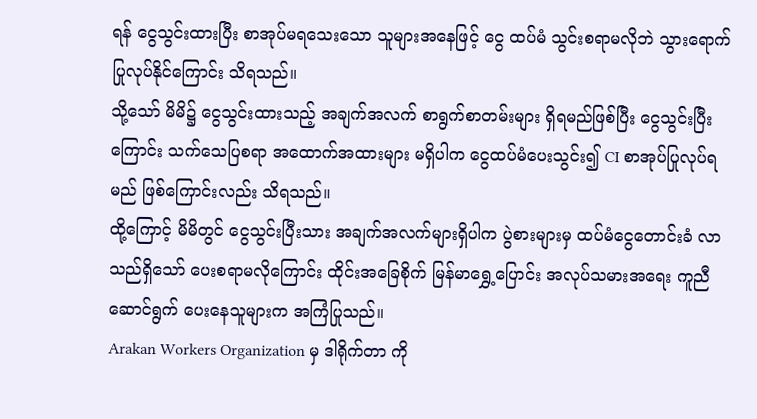ရန် ငွေသွင်းထားပြီး စာအုပ်မရသေးသော သူများအနေဖြင့် ငွေ ထပ်မံ သွင်းစရာမလိုဘဲ သွားရောက် ပြုလုပ်နိုင်ကြောင်း သိရသည်။
သို့သော် မိမိ၌ ငွေသွင်းထားသည့် အချက်အလက် စာရွက်စာတမ်းများ ရှိရမည်ဖြစ်ပြီး ငွေသွင်းပြီးကြောင်း သက်သေပြစရာ အထောက်အထားများ မရှိပါက ငွေထပ်မံပေးသွင်း၍ CI စာအုပ်ပြုလုပ်ရမည် ဖြစ်ကြောင်းလည်း သိရသည်။
ထို့ကြောင့် မိမိတွင် ငွေသွင်းပြီးသား အချက်အလက်များရှိပါက ပွဲစားများမှ ထပ်မံငွေတောင်းခံ လာသည်ရှိသော် ပေးစရာမလိုကြောင်း ထိုင်းအခြေစိုက် မြန်မာရွှေ့ပြောင်း အလုပ်သမားအရေး ကူညီဆောင်ရွက် ပေးနေသူများက အကြံပြုသည်။
Arakan Workers Organization မှ ဒါရိုက်တာ ကို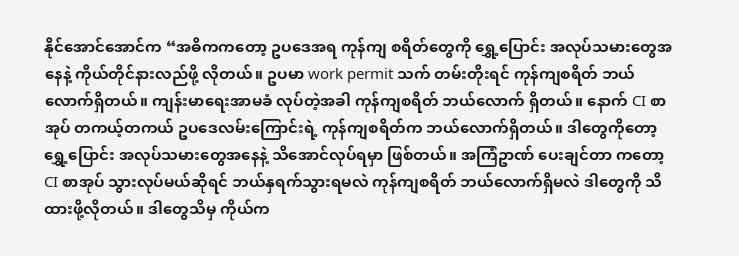နိုင်အောင်အောင်က “အဓိကကတော့ ဥပဒေအရ ကုန်ကျ စရိတ်တွေကို ရွှေ့ပြောင်း အလုပ်သမားတွေအနေနဲ့ ကိုယ်တိုင်နားလည်ဖို့ လိုတယ်။ ဥပမာ work permit သက် တမ်းတိုးရင် ကုန်ကျစရိတ် ဘယ်လောက်ရှိတယ်။ ကျန်းမာရေးအာမခံ လုပ်တဲ့အခါ ကုန်ကျစရိတ် ဘယ်လောက် ရှိတယ်။ နောက် CI စာအုပ် တကယ့်တကယ် ဥပဒေလမ်းကြောင်းရဲ့ ကုန်ကျစရိတ်က ဘယ်လောက်ရှိတယ်။ ဒါတွေကိုတော့ ရွှေ့ပြောင်း အလုပ်သမားတွေအနေနဲ့ သိအောင်လုပ်ရမှာ ဖြစ်တယ်။ အကြံဥာဏ် ပေးချင်တာ ကတော့ CI စာအုပ် သွားလုပ်မယ်ဆိုရင် ဘယ်နှရက်သွားရမလဲ ကုန်ကျစရိတ် ဘယ်လောက်ရှိမလဲ ဒါတွေကို သိထားဖို့လိုတယ်။ ဒါတွေသိမှ ကိုယ်က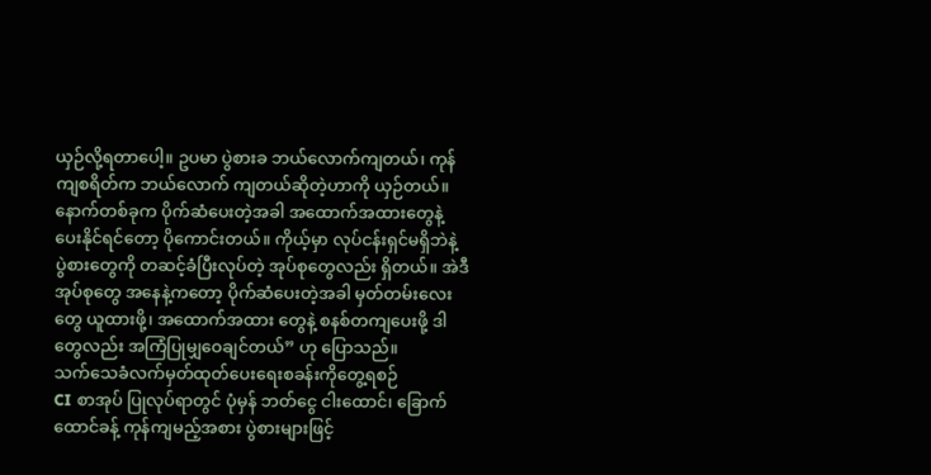ယှဉ်လို့ရတာပေါ့။ ဥပမာ ပွဲစားခ ဘယ်လောက်ကျတယ်၊ ကုန်ကျစရိတ်က ဘယ်လောက် ကျတယ်ဆိုတဲ့ဟာကို ယှဉ်တယ်။ နောက်တစ်ခုက ပိုက်ဆံပေးတဲ့အခါ အထောက်အထားတွေနဲ့ ပေးနိုင်ရင်တော့ ပိုကောင်းတယ်။ ကိုယ့်မှာ လုပ်ငန်းရှင်မရှိဘဲနဲ့ ပွဲစားတွေကို တဆင့်ခံပြီးလုပ်တဲ့ အုပ်စုတွေလည်း ရှိတယ်။ အဲဒီအုပ်စုတွေ အနေနဲ့ကတော့ ပိုက်ဆံပေးတဲ့အခါ မှတ်တမ်းလေးတွေ ယူထားဖို့၊ အထောက်အထား တွေနဲ့ စနစ်တကျပေးဖို့ ဒါတွေလည်း အကြံပြုမျှဝေချင်တယ်” ဟု ပြောသည်။
သက်သေခံလက်မှတ်ထုတ်ပေးရေးစခန်းကိုတွေ့ရစဉ်
CI စာအုပ် ပြုလုပ်ရာတွင် ပုံမှန် ဘတ်ငွေ ငါးထောင်၊ ခြောက်ထောင်ခန့် ကုန်ကျမည့်အစား ပွဲစားများဖြင့်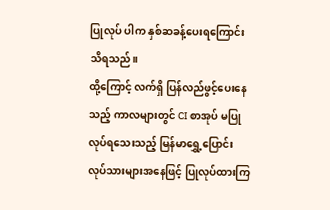ပြုလုပ် ပါက နှစ်ဆခန့်ပေးရကြောင်း သိရသည်။
ထို့ကြောင့် လက်ရှိ ပြန်လည်ဖွင့်ပေးနေသည့် ကာလများတွင် CI စာအုပ် မပြုလုပ်ရသေးသည့် မြန်မာရွှေ့ပြောင်း လုပ်သားများအနေဖြင့် ပြုလုပ်ထားကြ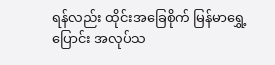ရန်လည်း ထိုင်းအခြေစိုက် မြန်မာရွှေ့ပြောင်း အလုပ်သ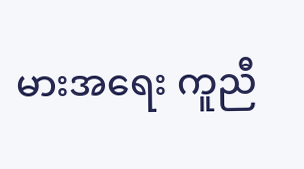မားအရေး ကူညီ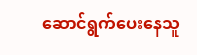ဆောင်ရွက်ပေးနေသူ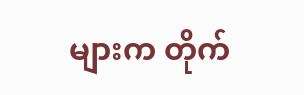များက တိုက်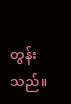တွန်းသည်။